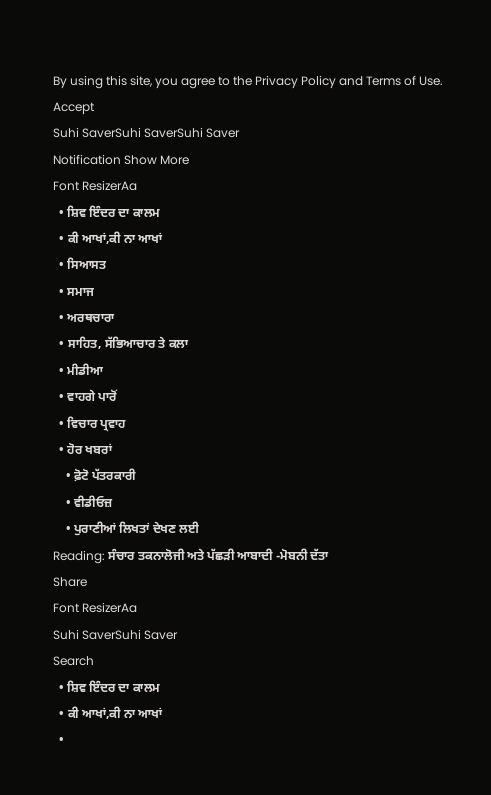By using this site, you agree to the Privacy Policy and Terms of Use.
Accept
Suhi SaverSuhi SaverSuhi Saver
Notification Show More
Font ResizerAa
  • ਸ਼ਿਵ ਇੰਦਰ ਦਾ ਕਾਲਮ
  • ਕੀ ਆਖਾਂ,ਕੀ ਨਾ ਆਖਾਂ
  • ਸਿਆਸਤ
  • ਸਮਾਜ
  • ਅਰਥਚਾਰਾ
  • ਸਾਹਿਤ, ਸੱਭਿਆਚਾਰ ਤੇ ਕਲਾ
  • ਮੀਡੀਆ
  • ਵਾਹਗੇ ਪਾਰੋਂ
  • ਵਿਚਾਰ ਪ੍ਰਵਾਹ
  • ਹੋਰ ਖਬਰਾਂ
    • ਫ਼ੋਟੋ ਪੱਤਰਕਾਰੀ
    • ਵੀਡੀਓਜ਼
    • ਪੁਰਾਣੀਆਂ ਲਿਖਤਾਂ ਦੇਖਣ ਲਈ
Reading: ਸੰਚਾਰ ਤਕਨਾਲੋਜੀ ਅਤੇ ਪੱਛੜੀ ਆਬਾਦੀ -ਮੋਬਨੀ ਦੱਤਾ
Share
Font ResizerAa
Suhi SaverSuhi Saver
Search
  • ਸ਼ਿਵ ਇੰਦਰ ਦਾ ਕਾਲਮ
  • ਕੀ ਆਖਾਂ,ਕੀ ਨਾ ਆਖਾਂ
  •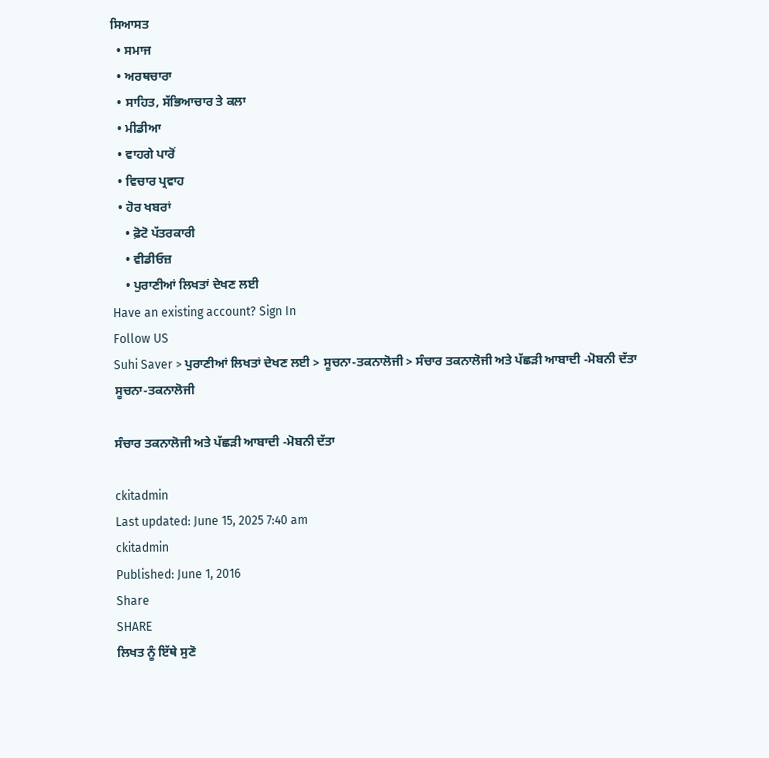ਸਿਆਸਤ
  • ਸਮਾਜ
  • ਅਰਥਚਾਰਾ
  • ਸਾਹਿਤ, ਸੱਭਿਆਚਾਰ ਤੇ ਕਲਾ
  • ਮੀਡੀਆ
  • ਵਾਹਗੇ ਪਾਰੋਂ
  • ਵਿਚਾਰ ਪ੍ਰਵਾਹ
  • ਹੋਰ ਖਬਰਾਂ
    • ਫ਼ੋਟੋ ਪੱਤਰਕਾਰੀ
    • ਵੀਡੀਓਜ਼
    • ਪੁਰਾਣੀਆਂ ਲਿਖਤਾਂ ਦੇਖਣ ਲਈ
Have an existing account? Sign In
Follow US
Suhi Saver > ਪੁਰਾਣੀਆਂ ਲਿਖਤਾਂ ਦੇਖਣ ਲਈ > ਸੂਚਨਾ-ਤਕਨਾਲੋਜੀ > ਸੰਚਾਰ ਤਕਨਾਲੋਜੀ ਅਤੇ ਪੱਛੜੀ ਆਬਾਦੀ -ਮੋਬਨੀ ਦੱਤਾ
ਸੂਚਨਾ-ਤਕਨਾਲੋਜੀ

ਸੰਚਾਰ ਤਕਨਾਲੋਜੀ ਅਤੇ ਪੱਛੜੀ ਆਬਾਦੀ -ਮੋਬਨੀ ਦੱਤਾ

ckitadmin
Last updated: June 15, 2025 7:40 am
ckitadmin
Published: June 1, 2016
Share
SHARE
ਲਿਖਤ ਨੂੰ ਇੱਥੇ ਸੁਣੋ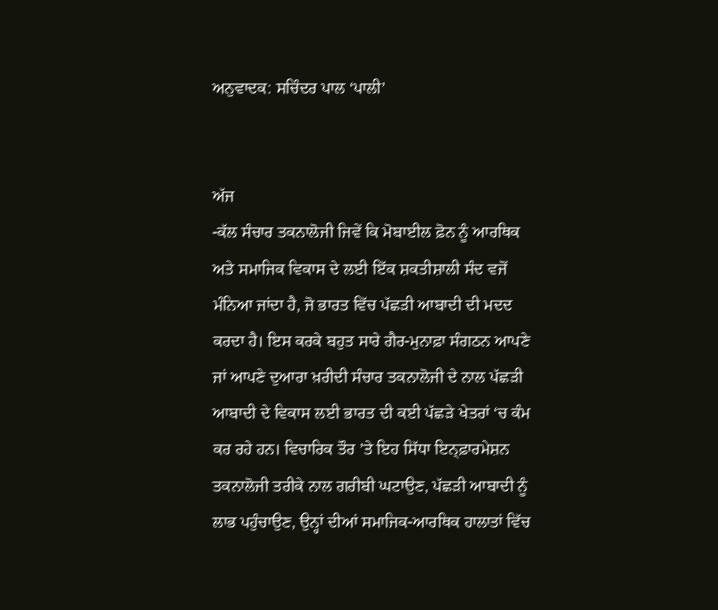ਅਨੁਵਾਦਕ: ਸਚਿੰਦਰ ਪਾਲ ‘ਪਾਲੀ’


ਅੱਜ
-ਕੱਲ ਸੰਚਾਰ ਤਕਨਾਲੋਜੀ ਜਿਵੇਂ ਕਿ ਮੋਬਾਈਲ ਫ਼ੋਨ ਨੂੰ ਆਰਥਿਕ ਅਤੇ ਸਮਾਜਿਕ ਵਿਕਾਸ ਦੇ ਲਈ ਇੱਕ ਸ਼ਕਤੀਸ਼ਾਲੀ ਸੰਦ ਵਜੋਂ ਮੰਨਿਆ ਜਾਂਦਾ ਹੈ, ਜੋ ਭਾਰਤ ਵਿੱਚ ਪੱਛੜੀ ਆਬਾਦੀ ਦੀ ਮਦਦ ਕਰਦਾ ਹੈ। ਇਸ ਕਰਕੇ ਬਹੁਤ ਸਾਰੇ ਗੈਰ-ਮੁਨਾਫ਼ਾ ਸੰਗਠਨ ਆਪਣੇ ਜਾਂ ਆਪਣੇ ਦੁਆਰਾ ਖ਼ਰੀਦੀ ਸੰਚਾਰ ਤਕਨਾਲੋਜੀ ਦੇ ਨਾਲ ਪੱਛੜੀ ਆਬਾਦੀ ਦੇ ਵਿਕਾਸ ਲਈ ਭਾਰਤ ਦੀ ਕਈ ਪੱਛੜੇ ਖੇਤਰਾਂ ‘ਚ ਕੰਮ ਕਰ ਰਹੇ ਹਨ। ਵਿਚਾਰਿਕ ਤੌਰ ’ਤੇ ਇਹ ਸਿੱਧਾ ਇਨ੍ਫ਼ਾਰਮੇਸ਼ਨ ਤਕਨਾਲੋਜੀ ਤਰੀਕੇ ਨਾਲ ਗਰੀਬੀ ਘਟਾਉਣ, ਪੱਛੜੀ ਆਬਾਦੀ ਨੂੰ ਲਾਭ ਪਹੁੰਚਾਉਣ, ਉਨ੍ਹਾਂ ਦੀਆਂ ਸਮਾਜਿਕ-ਆਰਥਿਕ ਹਾਲਾਤਾਂ ਵਿੱਚ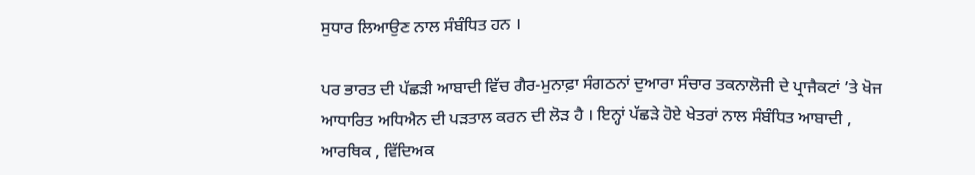ਸੁਧਾਰ ਲਿਆਉਣ ਨਾਲ ਸੰਬੰਧਿਤ ਹਨ ।

ਪਰ ਭਾਰਤ ਦੀ ਪੱਛੜੀ ਆਬਾਦੀ ਵਿੱਚ ਗੈਰ-ਮੁਨਾਫ਼ਾ ਸੰਗਠਨਾਂ ਦੁਆਰਾ ਸੰਚਾਰ ਤਕਨਾਲੋਜੀ ਦੇ ਪ੍ਰਾਜੈਕਟਾਂ ’ਤੇ ਖੋਜ ਆਧਾਰਿਤ ਅਧਿਐਨ ਦੀ ਪੜਤਾਲ ਕਰਨ ਦੀ ਲੋੜ ਹੈ । ਇਨ੍ਹਾਂ ਪੱਛੜੇ ਹੋਏ ਖੇਤਰਾਂ ਨਾਲ ਸੰਬੰਧਿਤ ਆਬਾਦੀ , ਆਰਥਿਕ , ਵਿੱਦਿਅਕ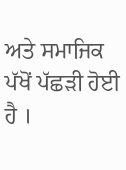ਅਤੇ ਸਮਾਜਿਕ ਪੱਖੋਂ ਪੱਛੜੀ ਹੋਈ ਹੈ ।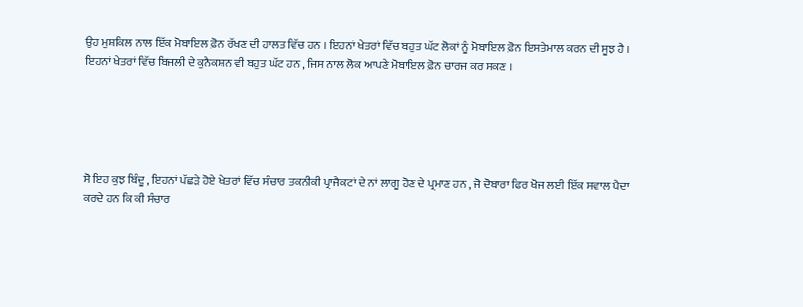ਉਹ ਮੁਸ਼ਕਿਲ ਨਾਲ ਇੱਕ ਮੋਬਾਇਲ ਫ਼ੋਨ ਰੱਖਣ ਦੀ ਹਾਲਤ ਵਿੱਚ ਹਨ । ਇਹਨਾਂ ਖੇਤਰਾਂ ਵਿੱਚ ਬਹੁਤ ਘੱਟ ਲੋਕਾਂ ਨੂੰ ਮੋਬਾਇਲ ਫ਼ੋਨ ਇਸਤੇਮਾਲ ਕਰਨ ਦੀ ਸੂਝ ਹੈ । ਇਹਨਾਂ ਖੇਤਰਾਂ ਵਿੱਚ ਬਿਜਲੀ ਦੇ ਕੁਨੈਕਸ਼ਨ ਵੀ ਬਹੁਤ ਘੱਟ ਹਨ , ਜਿਸ ਨਾਲ ਲੋਕ ਆਪਣੇ ਮੋਬਾਇਲ ਫ਼ੋਨ ਚਾਰਜ ਕਰ ਸਕਣ ।





ਸੋ ਇਹ ਕੁਝ ਬਿੰਦੂ , ਇਹਨਾਂ ਪੱਛੜੇ ਹੋਏ ਖੇਤਰਾਂ ਵਿੱਚ ਸੰਚਾਰ ਤਕਨੀਕੀ ਪ੍ਰਾਜੈਕਟਾਂ ਦੇ ਨਾਂ ਲਾਗੂ ਹੋਣ ਦੇ ਪ੍ਰਮਾਣ ਹਨ , ਜੋ ਦੋਬਾਰਾ ਫਿਰ ਖੋਜ ਲਈ ਇੱਕ ਸਵਾਲ ਪੈਦਾ ਕਰਦੇ ਹਨ ਕਿ ਕੀ ਸੰਚਾਰ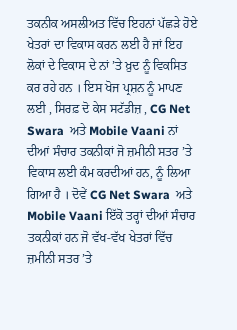ਤਕਨੀਕ ਅਸਲੀਅਤ ਵਿੱਚ ਇਹਨਾਂ ਪੱਛੜੇ ਹੋਏ ਖੇਤਰਾਂ ਦਾ ਵਿਕਾਸ ਕਰਨ ਲਈ ਹੈ ਜਾਂ ਇਹ ਲੋਕਾਂ ਦੇ ਵਿਕਾਸ ਦੇ ਨਾਂ ’ਤੇ ਖ਼ੁਦ ਨੂੰ ਵਿਕਸਿਤ ਕਰ ਰਹੇ ਹਨ । ਇਸ ਖੋਜ ਪ੍ਰਸ਼ਨ ਨੂੰ ਮਾਪਣ ਲਈ , ਸਿਰਫ਼ ਦੋ ਕੇਸ ਸਟੱਡੀਜ਼ , CG Net Swara  ਅਤੇ Mobile Vaani ਨਾਂ ਦੀਆਂ ਸੰਚਾਰ ਤਕਨੀਕਾਂ ਜੋ ਜ਼ਮੀਨੀ ਸਤਰ ’ਤੇ ਵਿਕਾਸ ਲਈ ਕੰਮ ਕਰਦੀਆਂ ਹਨ, ਨੂੰ ਲਿਆ ਗਿਆ ਹੈ । ਦੋਵੇਂ CG Net Swara  ਅਤੇ Mobile Vaani ਇੱਕੋ ਤਰ੍ਹਾਂ ਦੀਆਂ ਸੰਚਾਰ ਤਕਨੀਕਾਂ ਹਨ ਜੋ ਵੱਖ-ਵੱਖ ਖੇਤਰਾਂ ਵਿੱਚ ਜ਼ਮੀਨੀ ਸਤਰ ’ਤੇ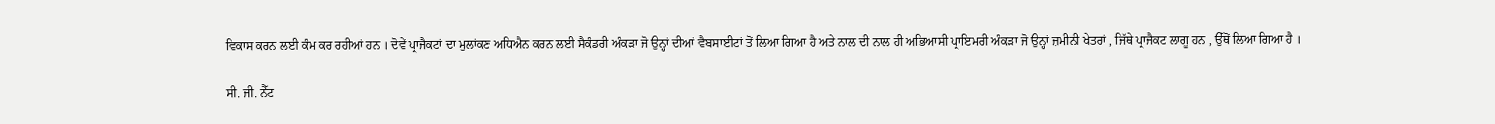ਵਿਕਾਸ ਕਰਨ ਲਈ ਕੰਮ ਕਰ ਰਹੀਆਂ ਹਨ । ਦੋਵੇਂ ਪ੍ਰਾਜੈਕਟਾਂ ਦਾ ਮੁਲਾਂਕਣ ਅਧਿਐਨ ਕਰਨ ਲਈ ਸੈਕੰਡਰੀ ਅੰਕੜਾ ਜੋ ਉਨ੍ਹਾਂ ਦੀਆਂ ਵੈਬਸਾਈਟਾਂ ਤੋਂ ਲਿਆ ਗਿਆ ਹੈ ਅਤੇ ਨਾਲ ਦੀ ਨਾਲ ਹੀ ਅਭਿਆਸੀ ਪ੍ਰਾਇਮਰੀ ਅੰਕੜਾ ਜੋ ਉਨ੍ਹਾਂ ਜ਼ਮੀਨੀ ਖੇਤਰਾਂ , ਜਿੱਥੇ ਪ੍ਰਾਜੈਕਟ ਲਾਗੂ ਹਨ , ਉੱਥੋਂ ਲਿਆ ਗਿਆ ਹੈ ।

ਸੀ. ਜੀ. ਨੈੱਟ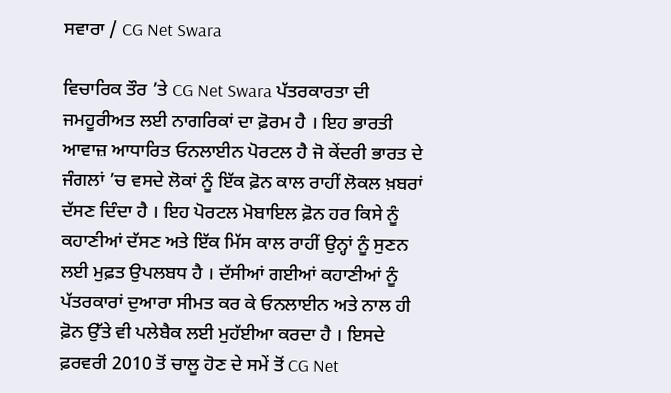ਸਵਾਰਾ / CG Net Swara

ਵਿਚਾਰਿਕ ਤੌਰ ’ਤੇ CG Net Swara ਪੱਤਰਕਾਰਤਾ ਦੀ ਜਮਹੂਰੀਅਤ ਲਈ ਨਾਗਰਿਕਾਂ ਦਾ ਫ਼ੋਰਮ ਹੈ । ਇਹ ਭਾਰਤੀ ਆਵਾਜ਼ ਆਧਾਰਿਤ ਓਨਲਾਈਨ ਪੋਰਟਲ ਹੈ ਜੋ ਕੇਂਦਰੀ ਭਾਰਤ ਦੇ ਜੰਗਲਾਂ ’ਚ ਵਸਦੇ ਲੋਕਾਂ ਨੂੰ ਇੱਕ ਫ਼ੋਨ ਕਾਲ ਰਾਹੀਂ ਲੋਕਲ ਖ਼ਬਰਾਂ ਦੱਸਣ ਦਿੰਦਾ ਹੈ । ਇਹ ਪੋਰਟਲ ਮੋਬਾਇਲ ਫ਼ੋਨ ਹਰ ਕਿਸੇ ਨੂੰ ਕਹਾਣੀਆਂ ਦੱਸਣ ਅਤੇ ਇੱਕ ਮਿੱਸ ਕਾਲ ਰਾਹੀਂ ਉਨ੍ਹਾਂ ਨੂੰ ਸੁਣਨ ਲਈ ਮੁਫ਼ਤ ਉਪਲਬਧ ਹੈ । ਦੱਸੀਆਂ ਗਈਆਂ ਕਹਾਣੀਆਂ ਨੂੰ ਪੱਤਰਕਾਰਾਂ ਦੁਆਰਾ ਸੀਮਤ ਕਰ ਕੇ ਓਨਲਾਈਨ ਅਤੇ ਨਾਲ ਹੀ ਫ਼ੋਨ ਉੱਤੇ ਵੀ ਪਲੇਬੈਕ ਲਈ ਮੁਹੱਈਆ ਕਰਦਾ ਹੈ । ਇਸਦੇ ਫ਼ਰਵਰੀ 2010 ਤੋਂ ਚਾਲੂ ਹੋਣ ਦੇ ਸਮੇਂ ਤੋਂ CG Net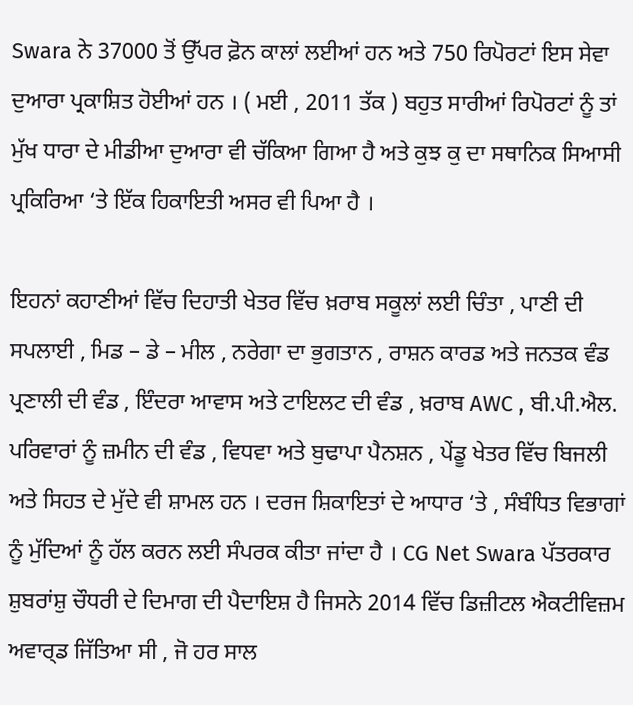Swara ਨੇ 37000 ਤੋਂ ਉੱਪਰ ਫ਼ੋਨ ਕਾਲਾਂ ਲਈਆਂ ਹਨ ਅਤੇ 750 ਰਿਪੋਰਟਾਂ ਇਸ ਸੇਵਾ ਦੁਆਰਾ ਪ੍ਰਕਾਸ਼ਿਤ ਹੋਈਆਂ ਹਨ । ( ਮਈ , 2011 ਤੱਕ ) ਬਹੁਤ ਸਾਰੀਆਂ ਰਿਪੋਰਟਾਂ ਨੂੰ ਤਾਂ ਮੁੱਖ ਧਾਰਾ ਦੇ ਮੀਡੀਆ ਦੁਆਰਾ ਵੀ ਚੱਕਿਆ ਗਿਆ ਹੈ ਅਤੇ ਕੁਝ ਕੁ ਦਾ ਸਥਾਨਿਕ ਸਿਆਸੀ ਪ੍ਰਕਿਰਿਆ ‘ਤੇ ਇੱਕ ਹਿਕਾਇਤੀ ਅਸਰ ਵੀ ਪਿਆ ਹੈ ।

ਇਹਨਾਂ ਕਹਾਣੀਆਂ ਵਿੱਚ ਦਿਹਾਤੀ ਖੇਤਰ ਵਿੱਚ ਖ਼ਰਾਬ ਸਕੂਲਾਂ ਲਈ ਚਿੰਤਾ , ਪਾਣੀ ਦੀ ਸਪਲਾਈ , ਮਿਡ – ਡੇ – ਮੀਲ , ਨਰੇਗਾ ਦਾ ਭੁਗਤਾਨ , ਰਾਸ਼ਨ ਕਾਰਡ ਅਤੇ ਜਨਤਕ ਵੰਡ ਪ੍ਰਣਾਲੀ ਦੀ ਵੰਡ , ਇੰਦਰਾ ਆਵਾਸ ਅਤੇ ਟਾਇਲਟ ਦੀ ਵੰਡ , ਖ਼ਰਾਬ AWC , ਬੀ.ਪੀ.ਐਲ. ਪਰਿਵਾਰਾਂ ਨੂੰ ਜ਼ਮੀਨ ਦੀ ਵੰਡ , ਵਿਧਵਾ ਅਤੇ ਬੁਢਾਪਾ ਪੈਨਸ਼ਨ , ਪੇਂਡੂ ਖੇਤਰ ਵਿੱਚ ਬਿਜਲੀ ਅਤੇ ਸਿਹਤ ਦੇ ਮੁੱਦੇ ਵੀ ਸ਼ਾਮਲ ਹਨ । ਦਰਜ ਸ਼ਿਕਾਇਤਾਂ ਦੇ ਆਧਾਰ ‘ਤੇ , ਸੰਬੰਧਿਤ ਵਿਭਾਗਾਂ ਨੂੰ ਮੁੱਦਿਆਂ ਨੂੰ ਹੱਲ ਕਰਨ ਲਈ ਸੰਪਰਕ ਕੀਤਾ ਜਾਂਦਾ ਹੈ । CG Net Swara ਪੱਤਰਕਾਰ ਸ਼ੁਬਰਾਂਸ਼ੁ ਚੌਧਰੀ ਦੇ ਦਿਮਾਗ ਦੀ ਪੈਦਾਇਸ਼ ਹੈ ਜਿਸਨੇ 2014 ਵਿੱਚ ਡਿਜ਼ੀਟਲ ਐਕਟੀਵਿਜ਼ਮ ਅਵਾਰ੍ਡ ਜਿੱਤਿਆ ਸੀ , ਜੋ ਹਰ ਸਾਲ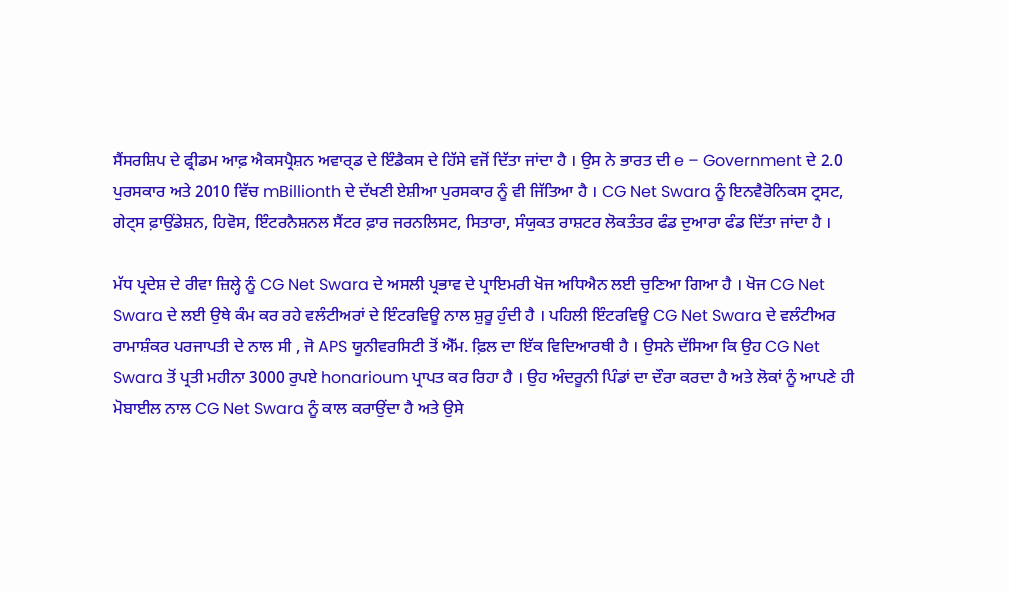ਸੈਂਸਰਸ਼ਿਪ ਦੇ ਫ੍ਰੀਡਮ ਆਫ਼ ਐਕਸਪ੍ਰੈਸ਼ਨ ਅਵਾਰ੍ਡ ਦੇ ਇੰਡੈਕਸ ਦੇ ਹਿੱਸੇ ਵਜੋਂ ਦਿੱਤਾ ਜਾਂਦਾ ਹੈ । ਉਸ ਨੇ ਭਾਰਤ ਦੀ e – Government ਦੇ 2.0 ਪੁਰਸਕਾਰ ਅਤੇ 2010 ਵਿੱਚ mBillionth ਦੇ ਦੱਖਣੀ ਏਸ਼ੀਆ ਪੁਰਸਕਾਰ ਨੂੰ ਵੀ ਜਿੱਤਿਆ ਹੈ । CG Net Swara ਨੂੰ ਇਨਵੈਰੋਨਿਕਸ ਟ੍ਰਸਟ, ਗੇਟ੍ਸ ਫ਼ਾਉਂਡੇਸ਼ਨ, ਹਿਵੋਸ, ਇੰਟਰਨੈਸ਼ਨਲ ਸੈਂਟਰ ਫ਼ਾਰ ਜਰਨਲਿਸਟ, ਸਿਤਾਰਾ, ਸੰਯੁਕਤ ਰਾਸ਼ਟਰ ਲੋਕਤੰਤਰ ਫੰਡ ਦੁਆਰਾ ਫੰਡ ਦਿੱਤਾ ਜਾਂਦਾ ਹੈ ।

ਮੱਧ ਪ੍ਰਦੇਸ਼ ਦੇ ਰੀਵਾ ਜ਼ਿਲ੍ਹੇ ਨੂੰ CG Net Swara ਦੇ ਅਸਲੀ ਪ੍ਰਭਾਵ ਦੇ ਪ੍ਰਾਇਮਰੀ ਖੋਜ ਅਧਿਐਨ ਲਈ ਚੁਣਿਆ ਗਿਆ ਹੈ । ਖੋਜ CG Net Swara ਦੇ ਲਈ ਉਥੇ ਕੰਮ ਕਰ ਰਹੇ ਵਲੰਟੀਅਰਾਂ ਦੇ ਇੰਟਰਵਿਊ ਨਾਲ ਸ਼ੁਰੂ ਹੁੰਦੀ ਹੈ । ਪਹਿਲੀ ਇੰਟਰਵਿਊ CG Net Swara ਦੇ ਵਲੰਟੀਅਰ ਰਾਮਾਸ਼ੰਕਰ ਪਰਜਾਪਤੀ ਦੇ ਨਾਲ ਸੀ , ਜੋ APS ਯੂਨੀਵਰਸਿਟੀ ਤੋਂ ਐੱਮ. ਫ਼ਿਲ ਦਾ ਇੱਕ ਵਿਦਿਆਰਥੀ ਹੈ । ਉਸਨੇ ਦੱਸਿਆ ਕਿ ਉਹ CG Net Swara ਤੋਂ ਪ੍ਰਤੀ ਮਹੀਨਾ 3000 ਰੁਪਏ honarioum ਪ੍ਰਾਪਤ ਕਰ ਰਿਹਾ ਹੈ । ਉਹ ਅੰਦਰੂਨੀ ਪਿੰਡਾਂ ਦਾ ਦੌਰਾ ਕਰਦਾ ਹੈ ਅਤੇ ਲੋਕਾਂ ਨੂੰ ਆਪਣੇ ਹੀ ਮੋਬਾਈਲ ਨਾਲ CG Net Swara ਨੂੰ ਕਾਲ ਕਰਾਉਂਦਾ ਹੈ ਅਤੇ ਉਸੇ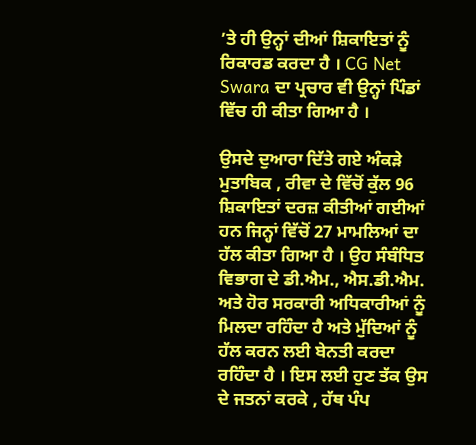’ਤੇ ਹੀ ਉਨ੍ਹਾਂ ਦੀਆਂ ਸ਼ਿਕਾਇਤਾਂ ਨੂੰ ਰਿਕਾਰਡ ਕਰਦਾ ਹੈ । CG Net Swara ਦਾ ਪ੍ਰਚਾਰ ਵੀ ਉਨ੍ਹਾਂ ਪਿੰਡਾਂ ਵਿੱਚ ਹੀ ਕੀਤਾ ਗਿਆ ਹੈ ।

ਉਸਦੇ ਦੁਆਰਾ ਦਿੱਤੇ ਗਏ ਅੰਕੜੇ ਮੁਤਾਬਿਕ , ਰੀਵਾ ਦੇ ਵਿੱਚੋਂ ਕੁੱਲ 96 ਸ਼ਿਕਾਇਤਾਂ ਦਰਜ਼ ਕੀਤੀਆਂ ਗਈਆਂ ਹਨ ਜਿਨ੍ਹਾਂ ਵਿੱਚੋਂ 27 ਮਾਮਲਿਆਂ ਦਾ ਹੱਲ ਕੀਤਾ ਗਿਆ ਹੈ । ਉਹ ਸੰਬੰਧਿਤ ਵਿਭਾਗ ਦੇ ਡੀ.ਐਮ., ਐਸ.ਡੀ.ਐਮ. ਅਤੇ ਹੋਰ ਸਰਕਾਰੀ ਅਧਿਕਾਰੀਆਂ ਨੂੰ ਮਿਲਦਾ ਰਹਿੰਦਾ ਹੈ ਅਤੇ ਮੁੱਦਿਆਂ ਨੂੰ ਹੱਲ ਕਰਨ ਲਈ ਬੇਨਤੀ ਕਰਦਾ ਰਹਿੰਦਾ ਹੈ । ਇਸ ਲਈ ਹੁਣ ਤੱਕ ਉਸ ਦੇ ਜਤਨਾਂ ਕਰਕੇ , ਹੱਥ ਪੰਪ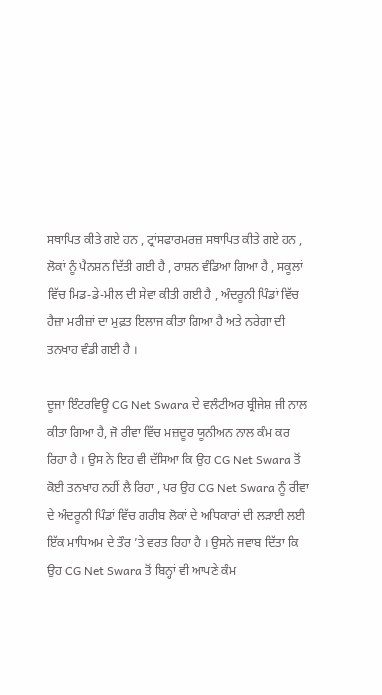ਸਥਾਪਿਤ ਕੀਤੇ ਗਏ ਹਨ , ਟ੍ਰਾਂਸਫਾਰਮਰਜ਼ ਸਥਾਪਿਤ ਕੀਤੇ ਗਏ ਹਨ , ਲੋਕਾਂ ਨੂੰ ਪੈਨਸ਼ਨ ਦਿੱਤੀ ਗਈ ਹੈ , ਰਾਸ਼ਨ ਵੰਡਿਆ ਗਿਆ ਹੈ , ਸਕੂਲਾਂ ਵਿੱਚ ਮਿਡ-ਡੇ-ਮੀਲ ਦੀ ਸੇਵਾ ਕੀਤੀ ਗਈ ਹੈ , ਅੰਦਰੂਨੀ ਪਿੰਡਾਂ ਵਿੱਚ ਹੈਜ਼ਾ ਮਰੀਜ਼ਾਂ ਦਾ ਮੁਫ਼ਤ ਇਲਾਜ ਕੀਤਾ ਗਿਆ ਹੈ ਅਤੇ ਨਰੇਗਾ ਦੀ ਤਨਖਾਹ ਵੰਡੀ ਗਈ ਹੈ ।

ਦੂਜਾ ਇੰਟਰਵਿਊ CG Net Swara ਦੇ ਵਲੰਟੀਅਰ ਬ੍ਰੀਜੇਸ਼ ਜੀ ਨਾਲ ਕੀਤਾ ਗਿਆ ਹੈ, ਜੋ ਰੀਵਾ ਵਿੱਚ ਮਜ਼ਦੂਰ ਯੂਨੀਅਨ ਨਾਲ ਕੰਮ ਕਰ ਰਿਹਾ ਹੈ । ਉਸ ਨੇ ਇਹ ਵੀ ਦੱਸਿਆ ਕਿ ਉਹ CG Net Swara ਤੋਂ ਕੋਈ ਤਨਖਾਹ ਨਹੀਂ ਲੈ ਰਿਹਾ , ਪਰ ਉਹ CG Net Swara ਨੂੰ ਰੀਵਾ ਦੇ ਅੰਦਰੂਨੀ ਪਿੰਡਾਂ ਵਿੱਚ ਗਰੀਬ ਲੋਕਾਂ ਦੇ ਅਧਿਕਾਰਾਂ ਦੀ ਲੜਾਈ ਲਈ ਇੱਕ ਮਾਧਿਅਮ ਦੇ ਤੌਰ ’ਤੇ ਵਰਤ ਰਿਹਾ ਹੈ । ਉਸਨੇ ਜਵਾਬ ਦਿੱਤਾ ਕਿ ਉਹ CG Net Swara ਤੋਂ ਬਿਨ੍ਹਾਂ ਵੀ ਆਪਣੇ ਕੰਮ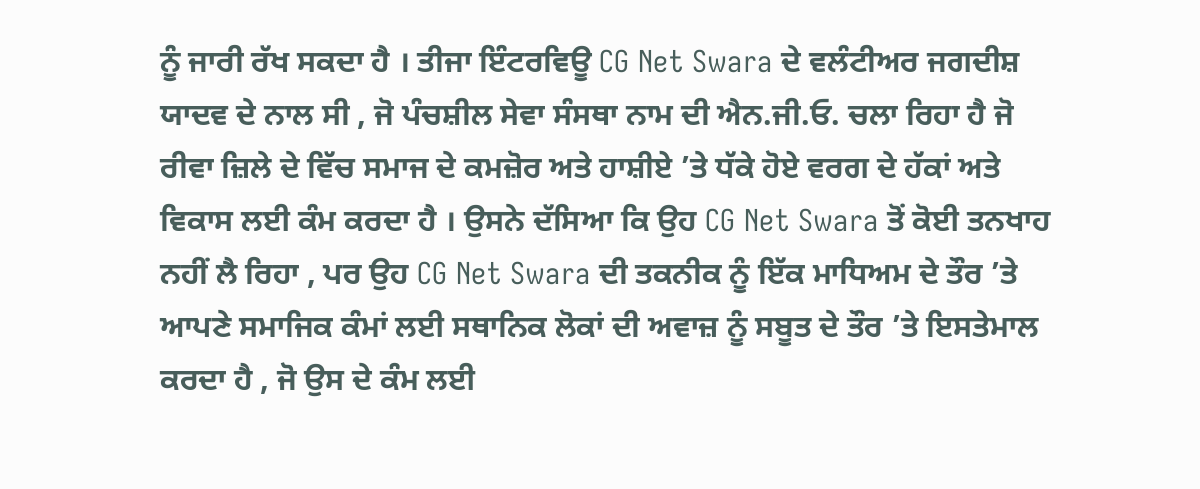ਨੂੰ ਜਾਰੀ ਰੱਖ ਸਕਦਾ ਹੈ । ਤੀਜਾ ਇੰਟਰਵਿਊ CG Net Swara ਦੇ ਵਲੰਟੀਅਰ ਜਗਦੀਸ਼ ਯਾਦਵ ਦੇ ਨਾਲ ਸੀ , ਜੋ ਪੰਚਸ਼ੀਲ ਸੇਵਾ ਸੰਸਥਾ ਨਾਮ ਦੀ ਐਨ.ਜੀ.ਓ. ਚਲਾ ਰਿਹਾ ਹੈ ਜੋ ਰੀਵਾ ਜ਼ਿਲੇ ਦੇ ਵਿੱਚ ਸਮਾਜ ਦੇ ਕਮਜ਼ੋਰ ਅਤੇ ਹਾਸ਼ੀਏ ’ਤੇ ਧੱਕੇ ਹੋਏ ਵਰਗ ਦੇ ਹੱਕਾਂ ਅਤੇ ਵਿਕਾਸ ਲਈ ਕੰਮ ਕਰਦਾ ਹੈ । ਉਸਨੇ ਦੱਸਿਆ ਕਿ ਉਹ CG Net Swara ਤੋਂ ਕੋਈ ਤਨਖਾਹ ਨਹੀਂ ਲੈ ਰਿਹਾ , ਪਰ ਉਹ CG Net Swara ਦੀ ਤਕਨੀਕ ਨੂੰ ਇੱਕ ਮਾਧਿਅਮ ਦੇ ਤੌਰ ’ਤੇ ਆਪਣੇ ਸਮਾਜਿਕ ਕੰਮਾਂ ਲਈ ਸਥਾਨਿਕ ਲੋਕਾਂ ਦੀ ਅਵਾਜ਼ ਨੂੰ ਸਬੂਤ ਦੇ ਤੌਰ ’ਤੇ ਇਸਤੇਮਾਲ ਕਰਦਾ ਹੈ , ਜੋ ਉਸ ਦੇ ਕੰਮ ਲਈ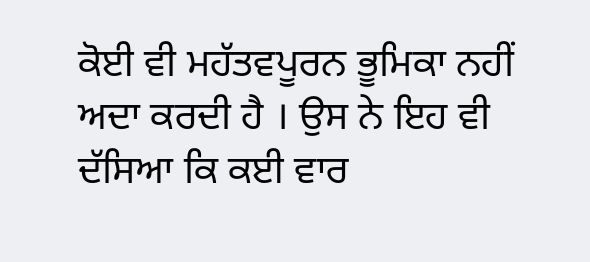ਕੋਈ ਵੀ ਮਹੱਤਵਪੂਰਨ ਭੂਮਿਕਾ ਨਹੀਂ ਅਦਾ ਕਰਦੀ ਹੈ । ਉਸ ਨੇ ਇਹ ਵੀ ਦੱਸਿਆ ਕਿ ਕਈ ਵਾਰ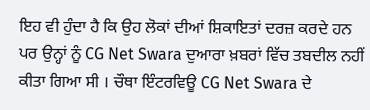ਇਹ ਵੀ ਹੁੰਦਾ ਹੈ ਕਿ ਉਹ ਲੋਕਾਂ ਦੀਆਂ ਸ਼ਿਕਾਇਤਾਂ ਦਰਜ਼ ਕਰਦੇ ਹਨ ਪਰ ਉਨ੍ਹਾਂ ਨੂੰ CG Net Swara ਦੁਆਰਾ ਖ਼ਬਰਾਂ ਵਿੱਚ ਤਬਦੀਲ ਨਹੀਂ ਕੀਤਾ ਗਿਆ ਸੀ । ਚੌਥਾ ਇੰਟਰਵਿਊ CG Net Swara ਦੇ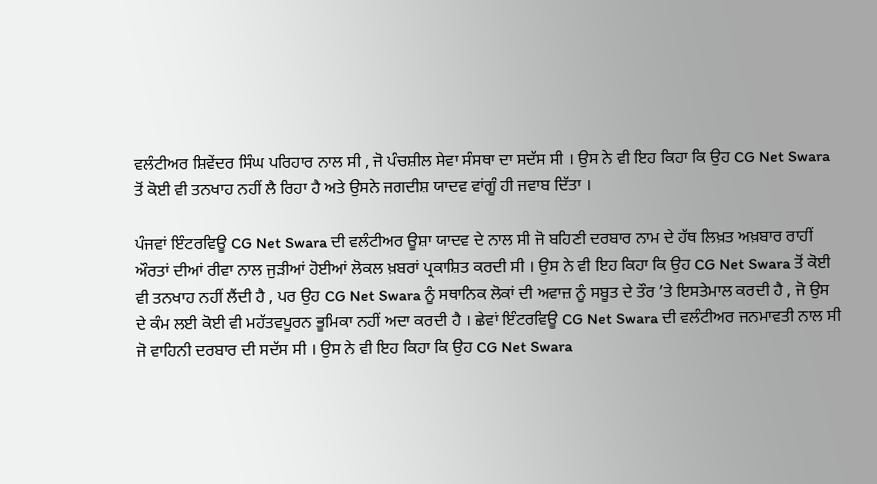ਵਲੰਟੀਅਰ ਸ਼ਿਵੇਂਦਰ ਸਿੰਘ ਪਰਿਹਾਰ ਨਾਲ ਸੀ , ਜੋ ਪੰਚਸ਼ੀਲ ਸੇਵਾ ਸੰਸਥਾ ਦਾ ਸਦੱਸ ਸੀ । ਉਸ ਨੇ ਵੀ ਇਹ ਕਿਹਾ ਕਿ ਉਹ CG Net Swara ਤੋਂ ਕੋਈ ਵੀ ਤਨਖਾਹ ਨਹੀਂ ਲੈ ਰਿਹਾ ਹੈ ਅਤੇ ਉਸਨੇ ਜਗਦੀਸ਼ ਯਾਦਵ ਵਾਂਗੂੰ ਹੀ ਜਵਾਬ ਦਿੱਤਾ ।

ਪੰਜਵਾਂ ਇੰਟਰਵਿਊ CG Net Swara ਦੀ ਵਲੰਟੀਅਰ ਊਸ਼ਾ ਯਾਦਵ ਦੇ ਨਾਲ ਸੀ ਜੋ ਬਹਿਣੀ ਦਰਬਾਰ ਨਾਮ ਦੇ ਹੱਥ ਲਿਖ਼ਤ ਅਖ਼ਬਾਰ ਰਾਹੀਂ ਔਰਤਾਂ ਦੀਆਂ ਰੀਵਾ ਨਾਲ ਜੁੜੀਆਂ ਹੋਈਆਂ ਲੋਕਲ ਖ਼ਬਰਾਂ ਪ੍ਰਕਾਸ਼ਿਤ ਕਰਦੀ ਸੀ । ਉਸ ਨੇ ਵੀ ਇਹ ਕਿਹਾ ਕਿ ਉਹ CG Net Swara ਤੋਂ ਕੋਈ ਵੀ ਤਨਖਾਹ ਨਹੀਂ ਲੈਂਦੀ ਹੈ , ਪਰ ਉਹ CG Net Swara ਨੂੰ ਸਥਾਨਿਕ ਲੋਕਾਂ ਦੀ ਅਵਾਜ਼ ਨੂੰ ਸਬੂਤ ਦੇ ਤੌਰ ’ਤੇ ਇਸਤੇਮਾਲ ਕਰਦੀ ਹੈ , ਜੋ ਉਸ ਦੇ ਕੰਮ ਲਈ ਕੋਈ ਵੀ ਮਹੱਤਵਪੂਰਨ ਭੂਮਿਕਾ ਨਹੀਂ ਅਦਾ ਕਰਦੀ ਹੈ । ਛੇਵਾਂ ਇੰਟਰਵਿਊ CG Net Swara ਦੀ ਵਲੰਟੀਅਰ ਜਨਮਾਵਤੀ ਨਾਲ ਸੀ ਜੋ ਵਾਹਿਨੀ ਦਰਬਾਰ ਦੀ ਸਦੱਸ ਸੀ । ਉਸ ਨੇ ਵੀ ਇਹ ਕਿਹਾ ਕਿ ਉਹ CG Net Swara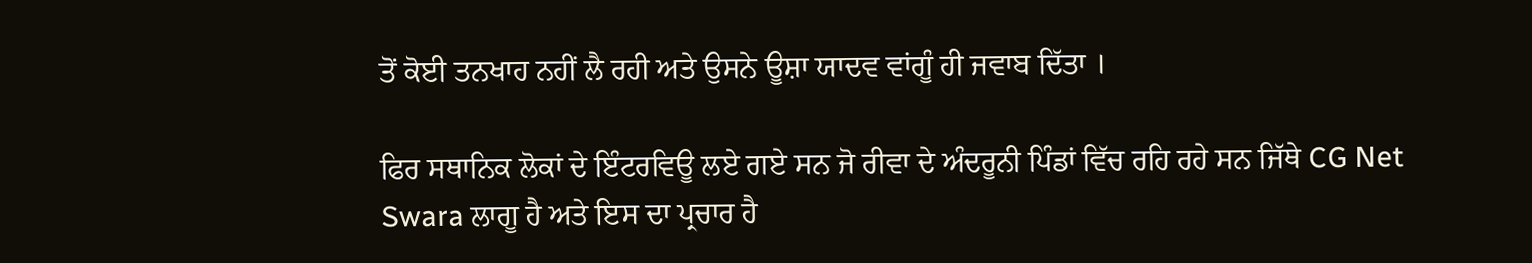ਤੋਂ ਕੋਈ ਤਨਖਾਹ ਨਹੀਂ ਲੈ ਰਹੀ ਅਤੇ ਉਸਨੇ ਊਸ਼ਾ ਯਾਦਵ ਵਾਂਗੂੰ ਹੀ ਜਵਾਬ ਦਿੱਤਾ ।

ਫਿਰ ਸਥਾਨਿਕ ਲੋਕਾਂ ਦੇ ਇੰਟਰਵਿਊ ਲਏ ਗਏ ਸਨ ਜੋ ਰੀਵਾ ਦੇ ਅੰਦਰੂਨੀ ਪਿੰਡਾਂ ਵਿੱਚ ਰਹਿ ਰਹੇ ਸਨ ਜਿੱਥੇ CG Net Swara ਲਾਗੂ ਹੈ ਅਤੇ ਇਸ ਦਾ ਪ੍ਰਚਾਰ ਹੈ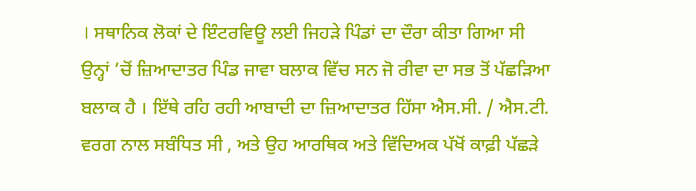। ਸਥਾਨਿਕ ਲੋਕਾਂ ਦੇ ਇੰਟਰਵਿਊ ਲਈ ਜਿਹੜੇ ਪਿੰਡਾਂ ਦਾ ਦੌਰਾ ਕੀਤਾ ਗਿਆ ਸੀ ਉਨ੍ਹਾਂ ’ਚੋਂ ਜ਼ਿਆਦਾਤਰ ਪਿੰਡ ਜਾਵਾ ਬਲਾਕ ਵਿੱਚ ਸਨ ਜੋ ਰੀਵਾ ਦਾ ਸਭ ਤੋਂ ਪੱਛੜਿਆ ਬਲਾਕ ਹੈ । ਇੱਥੇ ਰਹਿ ਰਹੀ ਆਬਾਦੀ ਦਾ ਜ਼ਿਆਦਾਤਰ ਹਿੱਸਾ ਐਸ.ਸੀ. / ਐਸ.ਟੀ. ਵਰਗ ਨਾਲ ਸਬੰਧਿਤ ਸੀ , ਅਤੇ ਉਹ ਆਰਥਿਕ ਅਤੇ ਵਿੱਦਿਅਕ ਪੱਖੋਂ ਕਾਫ਼ੀ ਪੱਛੜੇ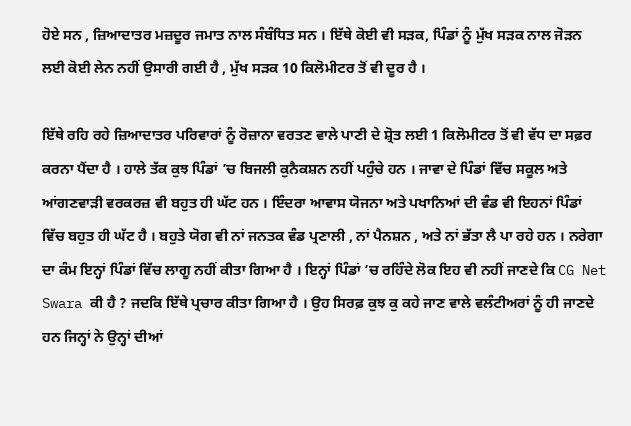ਹੋਏ ਸਨ , ਜ਼ਿਆਦਾਤਰ ਮਜ਼ਦੂਰ ਜਮਾਤ ਨਾਲ ਸੰਬੰਧਿਤ ਸਨ । ਇੱਥੇ ਕੋਈ ਵੀ ਸੜਕ, ਪਿੰਡਾਂ ਨੂੰ ਮੁੱਖ ਸੜਕ ਨਾਲ ਜੋੜਨ ਲਈ ਕੋਈ ਲੇਨ ਨਹੀਂ ਉਸਾਰੀ ਗਈ ਹੈ , ਮੁੱਖ ਸੜਕ 10 ਕਿਲੋਮੀਟਰ ਤੋਂ ਵੀ ਦੂਰ ਹੈ ।

ਇੱਥੇ ਰਹਿ ਰਹੇ ਜ਼ਿਆਦਾਤਰ ਪਰਿਵਾਰਾਂ ਨੂੰ ਰੋਜ਼ਾਨਾ ਵਰਤਣ ਵਾਲੇ ਪਾਣੀ ਦੇ ਸ਼੍ਰੋਤ ਲਈ 1 ਕਿਲੋਮੀਟਰ ਤੋਂ ਵੀ ਵੱਧ ਦਾ ਸਫ਼ਰ ਕਰਨਾ ਪੈਂਦਾ ਹੈ । ਹਾਲੇ ਤੱਕ ਕੁਝ ਪਿੰਡਾਂ ’ਚ ਬਿਜਲੀ ਕੁਨੈਕਸ਼ਨ ਨਹੀਂ ਪਹੁੰਚੇ ਹਨ । ਜਾਵਾ ਦੇ ਪਿੰਡਾਂ ਵਿੱਚ ਸਕੂਲ ਅਤੇ ਆਂਗਣਵਾੜੀ ਵਰਕਰਜ਼ ਵੀ ਬਹੁਤ ਹੀ ਘੱਟ ਹਨ । ਇੰਦਰਾ ਆਵਾਸ ਯੋਜਨਾ ਅਤੇ ਪਖਾਨਿਆਂ ਦੀ ਵੰਡ ਵੀ ਇਹਨਾਂ ਪਿੰਡਾਂ ਵਿੱਚ ਬਹੁਤ ਹੀ ਘੱਟ ਹੈ । ਬਹੁਤੇ ਯੋਗ ਵੀ ਨਾਂ ਜਨਤਕ ਵੰਡ ਪ੍ਰਣਾਲੀ , ਨਾਂ ਪੈਨਸ਼ਨ , ਅਤੇ ਨਾਂ ਭੱਤਾ ਲੈ ਪਾ ਰਹੇ ਹਨ । ਨਰੇਗਾ ਦਾ ਕੰਮ ਇਨ੍ਹਾਂ ਪਿੰਡਾਂ ਵਿੱਚ ਲਾਗੂ ਨਹੀਂ ਕੀਤਾ ਗਿਆ ਹੈ । ਇਨ੍ਹਾਂ ਪਿੰਡਾਂ ’ਚ ਰਹਿੰਦੇ ਲੋਕ ਇਹ ਵੀ ਨਹੀਂ ਜਾਣਦੇ ਕਿ CG Net Swara ਕੀ ਹੈ ? ਜਦਕਿ ਇੱਥੇ ਪ੍ਰਚਾਰ ਕੀਤਾ ਗਿਆ ਹੈ । ਉਹ ਸਿਰਫ਼ ਕੁਝ ਕੁ ਕਹੇ ਜਾਣ ਵਾਲੇ ਵਲੰਟੀਅਰਾਂ ਨੂੰ ਹੀ ਜਾਣਦੇ ਹਨ ਜਿਨ੍ਹਾਂ ਨੇ ਉਨ੍ਹਾਂ ਦੀਆਂ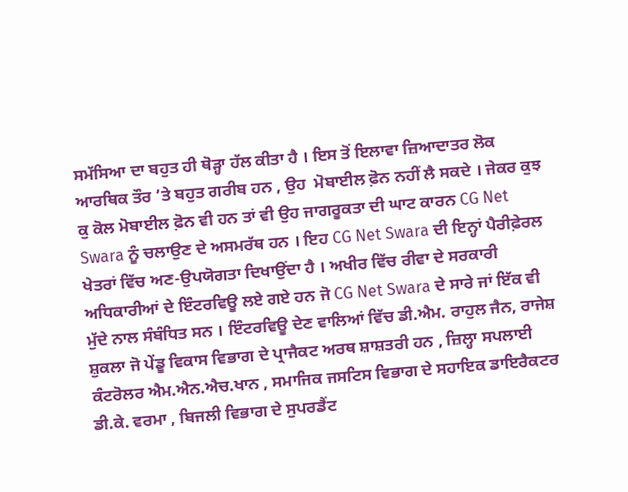ਸਮੱਸਿਆ ਦਾ ਬਹੁਤ ਹੀ ਥੋੜ੍ਹਾ ਹੱਲ ਕੀਤਾ ਹੈ । ਇਸ ਤੋਂ ਇਲਾਵਾ ਜ਼ਿਆਦਾਤਰ ਲੋਕ ਆਰਥਿਕ ਤੌਰ ’ਤੇ ਬਹੁਤ ਗਰੀਬ ਹਨ , ਉਹ  ਮੋਬਾਈਲ ਫ਼ੋਨ ਨਹੀਂ ਲੈ ਸਕਦੇ । ਜੇਕਰ ਕੁਝ ਕੁ ਕੋਲ ਮੋਬਾਈਲ ਫ਼ੋਨ ਵੀ ਹਨ ਤਾਂ ਵੀ ਉਹ ਜਾਗਰੂਕਤਾ ਦੀ ਘਾਟ ਕਾਰਨ CG Net Swara ਨੂੰ ਚਲਾਉਣ ਦੇ ਅਸਮਰੱਥ ਹਨ । ਇਹ CG Net Swara ਦੀ ਇਨ੍ਹਾਂ ਪੈਰੀਫ਼ੇਰਲ ਖੇਤਰਾਂ ਵਿੱਚ ਅਣ-ਉਪਯੋਗਤਾ ਦਿਖਾਉਂਦਾ ਹੈ । ਅਖੀਰ ਵਿੱਚ ਰੀਵਾ ਦੇ ਸਰਕਾਰੀ ਅਧਿਕਾਰੀਆਂ ਦੇ ਇੰਟਰਵਿਊ ਲਏ ਗਏ ਹਨ ਜੋ CG Net Swara ਦੇ ਸਾਰੇ ਜਾਂ ਇੱਕ ਵੀ ਮੁੱਦੇ ਨਾਲ ਸੰਬੰਧਿਤ ਸਨ । ਇੰਟਰਵਿਊ ਦੇਣ ਵਾਲਿਆਂ ਵਿੱਚ ਡੀ.ਐਮ. ਰਾਹੁਲ ਜੈਨ, ਰਾਜੇਸ਼ ਸ਼ੁਕਲਾ ਜੋ ਪੇਂਡੂ ਵਿਕਾਸ ਵਿਭਾਗ ਦੇ ਪ੍ਰਾਜੈਕਟ ਅਰਥ ਸ਼ਾਸ਼ਤਰੀ ਹਨ , ਜ਼ਿਲ੍ਹਾ ਸਪਲਾਈ ਕੰਟਰੋਲਰ ਐਮ.ਐਨ.ਐਚ.ਖਾਨ , ਸਮਾਜਿਕ ਜਸਟਿਸ ਵਿਭਾਗ ਦੇ ਸਹਾਇਕ ਡਾਇਰੈਕਟਰ ਡੀ.ਕੇ. ਵਰਮਾ , ਬਿਜਲੀ ਵਿਭਾਗ ਦੇ ਸੁਪਰਡੈਂਟ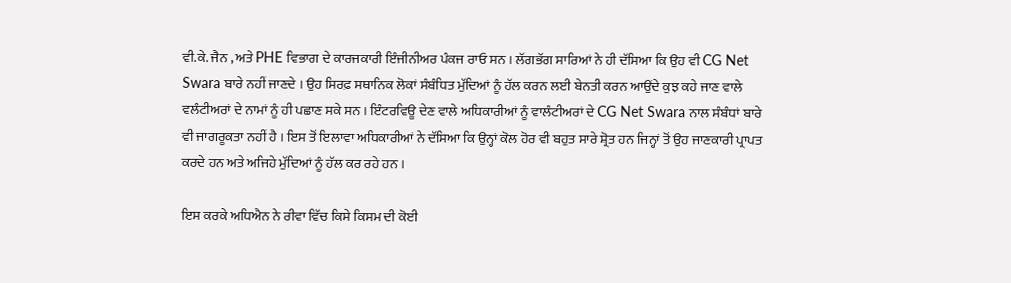ਵੀ.ਕੇ. ਜੈਨ , ਅਤੇ PHE ਵਿਭਾਗ ਦੇ ਕਾਰਜਕਾਰੀ ਇੰਜੀਨੀਅਰ ਪੰਕਜ ਰਾਓ ਸਨ । ਲੱਗਭੱਗ ਸਾਰਿਆਂ ਨੇ ਹੀ ਦੱਸਿਆ ਕਿ ਉਹ ਵੀ CG Net Swara ਬਾਰੇ ਨਹੀਂ ਜਾਣਦੇ । ਉਹ ਸਿਰਫ਼ ਸਥਾਨਿਕ ਲੋਕਾਂ ਸੰਬੰਧਿਤ ਮੁੱਦਿਆਂ ਨੂੰ ਹੱਲ ਕਰਨ ਲਈ ਬੇਨਤੀ ਕਰਨ ਆਉਂਦੇ ਕੁਝ ਕਹੇ ਜਾਣ ਵਾਲੇ ਵਲੰਟੀਅਰਾਂ ਦੇ ਨਾਮਾਂ ਨੂੰ ਹੀ ਪਛਾਣ ਸਕੇ ਸਨ । ਇੰਟਰਵਿਊ ਦੇਣ ਵਾਲੇ ਅਧਿਕਾਰੀਆਂ ਨੂੰ ਵਾਲੰਟੀਅਰਾਂ ਦੇ CG Net Swara ਨਾਲ ਸੰਬੰਧਾਂ ਬਾਰੇ ਵੀ ਜਾਗਰੂਕਤਾ ਨਹੀਂ ਹੈ । ਇਸ ਤੋਂ ਇਲਾਵਾ ਅਧਿਕਾਰੀਆਂ ਨੇ ਦੱਸਿਆ ਕਿ ਉਨ੍ਹਾਂ ਕੋਲ ਹੋਰ ਵੀ ਬਹੁਤ ਸਾਰੇ ਸ਼੍ਰੋਤ ਹਨ ਜਿਨ੍ਹਾਂ ਤੋਂ ਉਹ ਜਾਣਕਾਰੀ ਪ੍ਰਾਪਤ ਕਰਦੇ ਹਨ ਅਤੇ ਅਜਿਹੇ ਮੁੱਦਿਆਂ ਨੂੰ ਹੱਲ ਕਰ ਰਹੇ ਹਨ ।

ਇਸ ਕਰਕੇ ਅਧਿਐਨ ਨੇ ਰੀਵਾ ਵਿੱਚ ਕਿਸੇ ਕਿਸਮ ਦੀ ਕੋਈ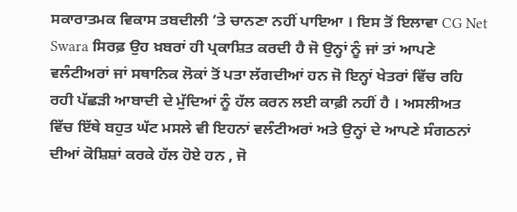ਸਕਾਰਾਤਮਕ ਵਿਕਾਸ ਤਬਦੀਲੀ ’ਤੇ ਚਾਨਣਾ ਨਹੀਂ ਪਾਇਆ । ਇਸ ਤੋਂ ਇਲਾਵਾ CG Net Swara ਸਿਰਫ਼ ਉਹ ਖ਼ਬਰਾਂ ਹੀ ਪ੍ਰਕਾਸ਼ਿਤ ਕਰਦੀ ਹੈ ਜੋ ਉਨ੍ਹਾਂ ਨੂੰ ਜਾਂ ਤਾਂ ਆਪਣੇ ਵਲੰਟੀਅਰਾਂ ਜਾਂ ਸਥਾਨਿਕ ਲੋਕਾਂ ਤੋਂ ਪਤਾ ਲੱਗਦੀਆਂ ਹਨ ਜੋ ਇਨ੍ਹਾਂ ਖੇਤਰਾਂ ਵਿੱਚ ਰਹਿ ਰਹੀ ਪੱਛੜੀ ਆਬਾਦੀ ਦੇ ਮੁੱਦਿਆਂ ਨੂੰ ਹੱਲ ਕਰਨ ਲਈ ਕਾਫ਼ੀ ਨਹੀਂ ਹੈ । ਅਸਲੀਅਤ ਵਿੱਚ ਇੱਥੇ ਬਹੁਤ ਘੱਟ ਮਸਲੇ ਵੀ ਇਹਨਾਂ ਵਲੰਟੀਅਰਾਂ ਅਤੇ ਉਨ੍ਹਾਂ ਦੇ ਆਪਣੇ ਸੰਗਠਨਾਂ ਦੀਆਂ ਕੋਸ਼ਿਸ਼ਾਂ ਕਰਕੇ ਹੱਲ ਹੋਏ ਹਨ , ਜੋ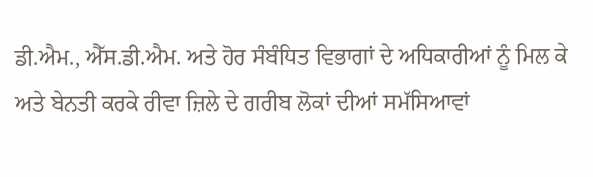ਡੀ.ਐਮ., ਐੱਸ.ਡੀ.ਐਮ. ਅਤੇ ਹੋਰ ਸੰਬੰਧਿਤ ਵਿਭਾਗਾਂ ਦੇ ਅਧਿਕਾਰੀਆਂ ਨੂੰ ਮਿਲ ਕੇ ਅਤੇ ਬੇਨਤੀ ਕਰਕੇ ਰੀਵਾ ਜ਼ਿਲੇ ਦੇ ਗਰੀਬ ਲੋਕਾਂ ਦੀਆਂ ਸਮੱਸਿਆਵਾਂ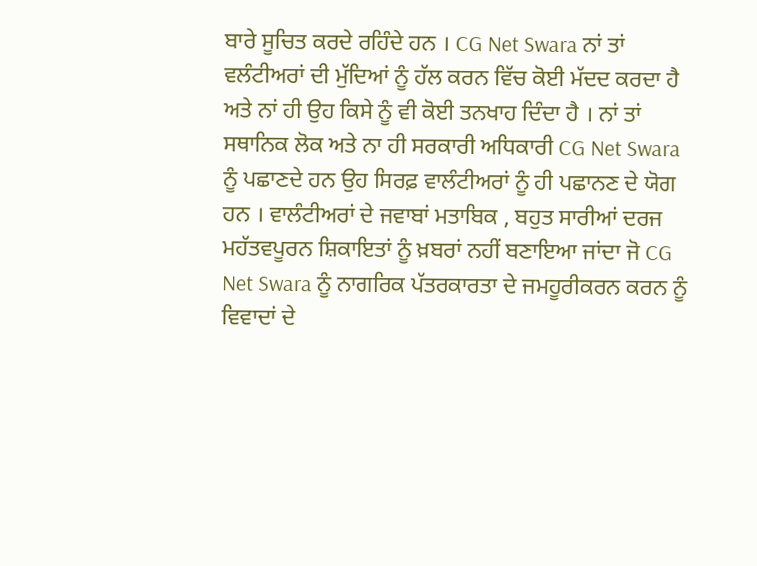ਬਾਰੇ ਸੂਚਿਤ ਕਰਦੇ ਰਹਿੰਦੇ ਹਨ । CG Net Swara ਨਾਂ ਤਾਂ ਵਲੰਟੀਅਰਾਂ ਦੀ ਮੁੱਦਿਆਂ ਨੂੰ ਹੱਲ ਕਰਨ ਵਿੱਚ ਕੋਈ ਮੱਦਦ ਕਰਦਾ ਹੈ ਅਤੇ ਨਾਂ ਹੀ ਉਹ ਕਿਸੇ ਨੂੰ ਵੀ ਕੋਈ ਤਨਖਾਹ ਦਿੰਦਾ ਹੈ । ਨਾਂ ਤਾਂ ਸਥਾਨਿਕ ਲੋਕ ਅਤੇ ਨਾ ਹੀ ਸਰਕਾਰੀ ਅਧਿਕਾਰੀ CG Net Swara ਨੂੰ ਪਛਾਣਦੇ ਹਨ ਉਹ ਸਿਰਫ਼ ਵਾਲੰਟੀਅਰਾਂ ਨੂੰ ਹੀ ਪਛਾਨਣ ਦੇ ਯੋਗ ਹਨ । ਵਾਲੰਟੀਅਰਾਂ ਦੇ ਜਵਾਬਾਂ ਮਤਾਬਿਕ , ਬਹੁਤ ਸਾਰੀਆਂ ਦਰਜ ਮਹੱਤਵਪੂਰਨ ਸ਼ਿਕਾਇਤਾਂ ਨੂੰ ਖ਼ਬਰਾਂ ਨਹੀਂ ਬਣਾਇਆ ਜਾਂਦਾ ਜੋ CG Net Swara ਨੂੰ ਨਾਗਰਿਕ ਪੱਤਰਕਾਰਤਾ ਦੇ ਜਮਹੂਰੀਕਰਨ ਕਰਨ ਨੂੰ ਵਿਵਾਦਾਂ ਦੇ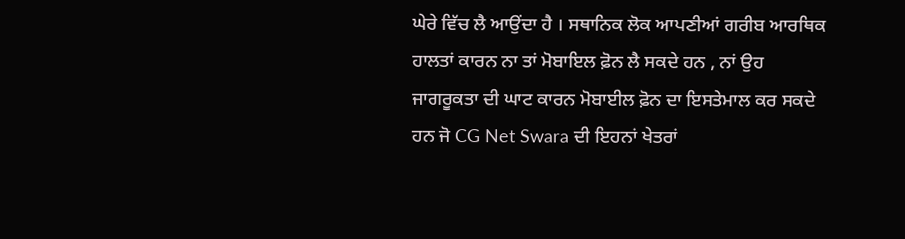ਘੇਰੇ ਵਿੱਚ ਲੈ ਆਉਂਦਾ ਹੈ । ਸਥਾਨਿਕ ਲੋਕ ਆਪਣੀਆਂ ਗਰੀਬ ਆਰਥਿਕ ਹਾਲਤਾਂ ਕਾਰਨ ਨਾ ਤਾਂ ਮੋਬਾਇਲ ਫ਼ੋਨ ਲੈ ਸਕਦੇ ਹਨ , ਨਾਂ ਉਹ ਜਾਗਰੂਕਤਾ ਦੀ ਘਾਟ ਕਾਰਨ ਮੋਬਾਈਲ ਫ਼ੋਨ ਦਾ ਇਸਤੇਮਾਲ ਕਰ ਸਕਦੇ ਹਨ ਜੋ CG Net Swara ਦੀ ਇਹਨਾਂ ਖੇਤਰਾਂ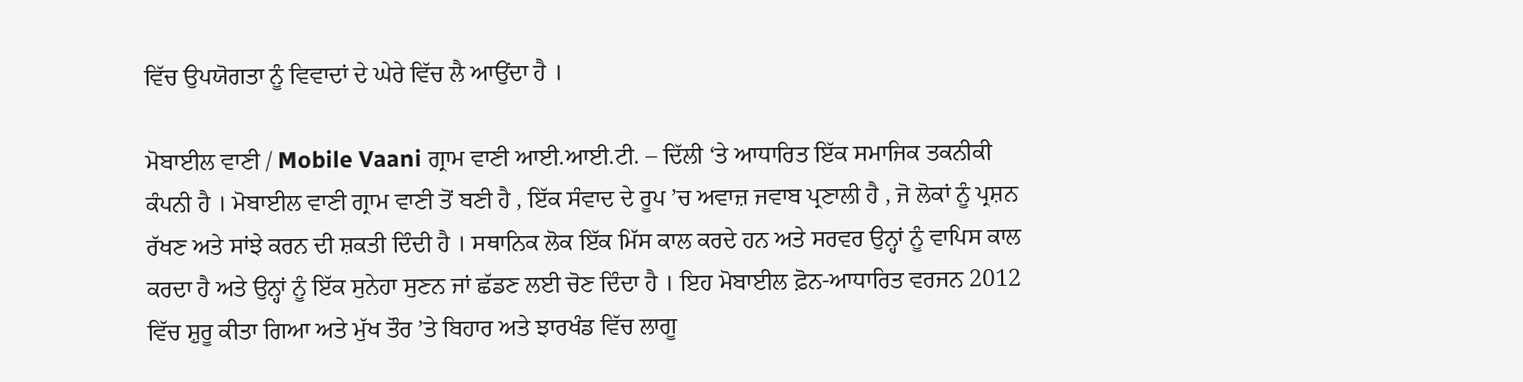ਵਿੱਚ ਉਪਯੋਗਤਾ ਨੂੰ ਵਿਵਾਦਾਂ ਦੇ ਘੇਰੇ ਵਿੱਚ ਲੈ ਆਉਂਦਾ ਹੈ ।

ਮੋਬਾਈਲ ਵਾਣੀ / Mobile Vaani ਗ੍ਰਾਮ ਵਾਣੀ ਆਈ.ਆਈ.ਟੀ. – ਦਿੱਲੀ ‘ਤੇ ਆਧਾਰਿਤ ਇੱਕ ਸਮਾਜਿਕ ਤਕਨੀਕੀ ਕੰਪਨੀ ਹੈ । ਮੋਬਾਈਲ ਵਾਣੀ ਗ੍ਰਾਮ ਵਾਣੀ ਤੋਂ ਬਣੀ ਹੈ , ਇੱਕ ਸੰਵਾਦ ਦੇ ਰੂਪ ’ਚ ਅਵਾਜ਼ ਜਵਾਬ ਪ੍ਰਣਾਲੀ ਹੈ , ਜੋ ਲੋਕਾਂ ਨੂੰ ਪ੍ਰਸ਼ਨ ਰੱਖਣ ਅਤੇ ਸਾਂਝੇ ਕਰਨ ਦੀ ਸ਼ਕਤੀ ਦਿੰਦੀ ਹੈ । ਸਥਾਨਿਕ ਲੋਕ ਇੱਕ ਮਿੱਸ ਕਾਲ ਕਰਦੇ ਹਨ ਅਤੇ ਸਰਵਰ ਉਨ੍ਹਾਂ ਨੂੰ ਵਾਪਿਸ ਕਾਲ ਕਰਦਾ ਹੈ ਅਤੇ ਉਨ੍ਹਾਂ ਨੂੰ ਇੱਕ ਸੁਨੇਹਾ ਸੁਣਨ ਜਾਂ ਛੱਡਣ ਲਈ ਚੋਣ ਦਿੰਦਾ ਹੈ । ਇਹ ਮੋਬਾਈਲ ਫ਼ੋਨ-ਆਧਾਰਿਤ ਵਰਜਨ 2012 ਵਿੱਚ ਸ਼ੁਰੂ ਕੀਤਾ ਗਿਆ ਅਤੇ ਮੁੱਖ ਤੌਰ ’ਤੇ ਬਿਹਾਰ ਅਤੇ ਝਾਰਖੰਡ ਵਿੱਚ ਲਾਗੂ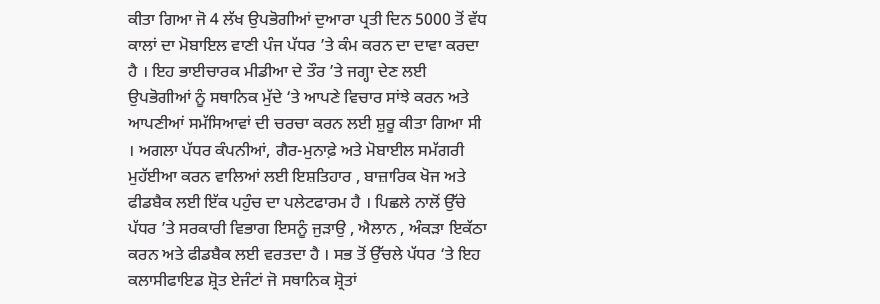ਕੀਤਾ ਗਿਆ ਜੋ 4 ਲੱਖ ਉਪਭੋਗੀਆਂ ਦੁਆਰਾ ਪ੍ਰਤੀ ਦਿਨ 5000 ਤੋਂ ਵੱਧ ਕਾਲਾਂ ਦਾ ਮੋਬਾਇਲ ਵਾਣੀ ਪੰਜ ਪੱਧਰ ’ਤੇ ਕੰਮ ਕਰਨ ਦਾ ਦਾਵਾ ਕਰਦਾ ਹੈ । ਇਹ ਭਾਈਚਾਰਕ ਮੀਡੀਆ ਦੇ ਤੌਰ ’ਤੇ ਜਗ੍ਹਾ ਦੇਣ ਲਈ ਉਪਭੋਗੀਆਂ ਨੂੰ ਸਥਾਨਿਕ ਮੁੱਦੇ ‘ਤੇ ਆਪਣੇ ਵਿਚਾਰ ਸਾਂਝੇ ਕਰਨ ਅਤੇ ਆਪਣੀਆਂ ਸਮੱਸਿਆਵਾਂ ਦੀ ਚਰਚਾ ਕਰਨ ਲਈ ਸ਼ੁਰੂ ਕੀਤਾ ਗਿਆ ਸੀ । ਅਗਲਾ ਪੱਧਰ ਕੰਪਨੀਆਂ, ਗੈਰ-ਮੁਨਾਫ਼ੇ ਅਤੇ ਮੋਬਾਈਲ ਸਮੱਗਰੀ ਮੁਹੱਈਆ ਕਰਨ ਵਾਲਿਆਂ ਲਈ ਇਸ਼ਤਿਹਾਰ , ਬਾਜ਼ਾਰਿਕ ਖੋਜ ਅਤੇ ਫੀਡਬੈਕ ਲਈ ਇੱਕ ਪਹੁੰਚ ਦਾ ਪਲੇਟਫਾਰਮ ਹੈ । ਪਿਛਲੇ ਨਾਲੋਂ ਉੱਚੇ ਪੱਧਰ ’ਤੇ ਸਰਕਾਰੀ ਵਿਭਾਗ ਇਸਨੂੰ ਜੁੜਾਉ , ਐਲਾਨ , ਅੰਕੜਾ ਇਕੱਠਾ ਕਰਨ ਅਤੇ ਫੀਡਬੈਕ ਲਈ ਵਰਤਦਾ ਹੈ । ਸਭ ਤੋਂ ਉੱਚਲੇ ਪੱਧਰ ‘ਤੇ ਇਹ ਕਲਾਸੀਫਾਇਡ ਸ਼੍ਰੋਤ ਏਜੰਟਾਂ ਜੋ ਸਥਾਨਿਕ ਸ਼੍ਰੋਤਾਂ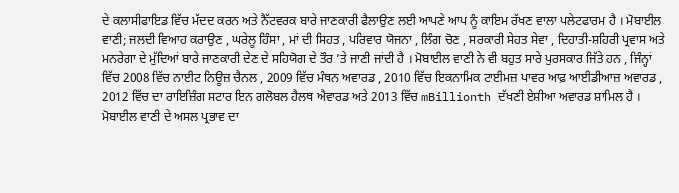ਦੇ ਕਲਾਸੀਫਾਇਡ ਵਿੱਚ ਮੱਦਦ ਕਰਨ ਅਤੇ ਨੈੱਟਵਰਕ ਬਾਰੇ ਜਾਣਕਾਰੀ ਫੈਲਾਉਣ ਲਈ ਆਪਣੇ ਆਪ ਨੂੰ ਕਾਇਮ ਰੱਖਣ ਵਾਲਾ ਪਲੇਟਫਾਰਮ ਹੈ । ਮੋਬਾਈਲ ਵਾਣੀ; ਜਲਦੀ ਵਿਆਹ ਕਰਾਉਣ , ਘਰੇਲੂ ਹਿੰਸਾ , ਮਾਂ ਦੀ ਸਿਹਤ , ਪਰਿਵਾਰ ਯੋਜਨਾ , ਲਿੰਗ ਚੋਣ , ਸਰਕਾਰੀ ਸੇਹਤ ਸੇਵਾ , ਦਿਹਾਤੀ-ਸ਼ਹਿਰੀ ਪ੍ਰਵਾਸ ਅਤੇ ਮਨਰੇਗਾ ਦੇ ਮੁੱਦਿਆਂ ਬਾਰੇ ਜਾਣਕਾਰੀ ਦੇਣ ਦੇ ਸਹਿਯੋਗ ਦੇ ਤੌਰ ’ਤੇ ਜਾਣੀ ਜਾਂਦੀ ਹੈ । ਮੋਬਾਈਲ ਵਾਣੀ ਨੇ ਵੀ ਬਹੁਤ ਸਾਰੇ ਪੁਰਸਕਾਰ ਜਿੱਤੇ ਹਨ , ਜਿੰਨ੍ਹਾਂ ਵਿੱਚ 2008 ਵਿੱਚ ਨਾਈਟ ਨਿਊਜ਼ ਚੈਨਲ , 2009 ਵਿੱਚ ਮੰਥਨ ਅਵਾਰਡ , 2010 ਵਿੱਚ ਇਕਨਾਮਿਕ ਟਾਈਮਜ਼ ਪਾਵਰ ਆਫ਼ ਆਈਡੀਆਜ਼ ਅਵਾਰਡ , 2012 ਵਿੱਚ ਦਾ ਰਾਇਜ਼ਿੰਗ ਸਟਾਰ ਇਨ ਗਲੋਬਲ ਹੈਲਥ ਐਵਾਰਡ ਅਤੇ 2013 ਵਿੱਚ mBillionth ਦੱਖਣੀ ਏਸ਼ੀਆ ਅਵਾਰਡ ਸ਼ਾਮਿਲ ਹੈ । ਮੋਬਾਈਲ ਵਾਣੀ ਦੇ ਅਸਲ ਪ੍ਰਭਾਵ ਦਾ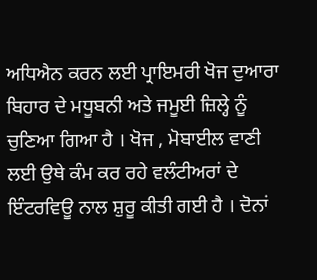ਅਧਿਐਨ ਕਰਨ ਲਈ ਪ੍ਰਾਇਮਰੀ ਖੋਜ ਦੁਆਰਾ ਬਿਹਾਰ ਦੇ ਮਧੂਬਨੀ ਅਤੇ ਜਮੂਈ ਜ਼ਿਲ੍ਹੇ ਨੂੰ ਚੁਣਿਆ ਗਿਆ ਹੈ । ਖੋਜ , ਮੋਬਾਈਲ ਵਾਣੀ ਲਈ ਉਥੇ ਕੰਮ ਕਰ ਰਹੇ ਵਲੰਟੀਅਰਾਂ ਦੇ ਇੰਟਰਵਿਊ ਨਾਲ ਸ਼ੁਰੂ ਕੀਤੀ ਗਈ ਹੈ । ਦੋਨਾਂ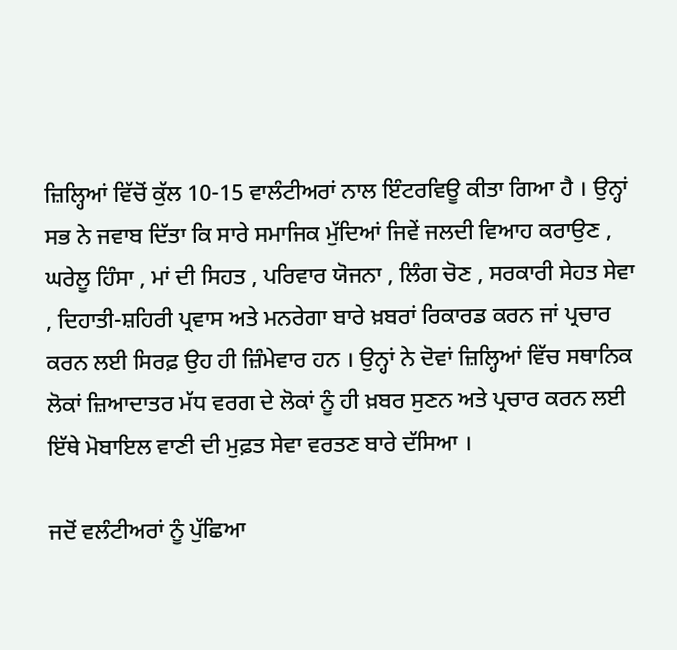ਜ਼ਿਲ੍ਹਿਆਂ ਵਿੱਚੋਂ ਕੁੱਲ 10-15 ਵਾਲੰਟੀਅਰਾਂ ਨਾਲ ਇੰਟਰਵਿਊ ਕੀਤਾ ਗਿਆ ਹੈ । ਉਨ੍ਹਾਂ ਸਭ ਨੇ ਜਵਾਬ ਦਿੱਤਾ ਕਿ ਸਾਰੇ ਸਮਾਜਿਕ ਮੁੱਦਿਆਂ ਜਿਵੇਂ ਜਲਦੀ ਵਿਆਹ ਕਰਾਉਣ , ਘਰੇਲੂ ਹਿੰਸਾ , ਮਾਂ ਦੀ ਸਿਹਤ , ਪਰਿਵਾਰ ਯੋਜਨਾ , ਲਿੰਗ ਚੋਣ , ਸਰਕਾਰੀ ਸੇਹਤ ਸੇਵਾ , ਦਿਹਾਤੀ-ਸ਼ਹਿਰੀ ਪ੍ਰਵਾਸ ਅਤੇ ਮਨਰੇਗਾ ਬਾਰੇ ਖ਼ਬਰਾਂ ਰਿਕਾਰਡ ਕਰਨ ਜਾਂ ਪ੍ਰਚਾਰ ਕਰਨ ਲਈ ਸਿਰਫ਼ ਉਹ ਹੀ ਜ਼ਿੰਮੇਵਾਰ ਹਨ । ਉਨ੍ਹਾਂ ਨੇ ਦੋਵਾਂ ਜ਼ਿਲ੍ਹਿਆਂ ਵਿੱਚ ਸਥਾਨਿਕ ਲੋਕਾਂ ਜ਼ਿਆਦਾਤਰ ਮੱਧ ਵਰਗ ਦੇ ਲੋਕਾਂ ਨੂੰ ਹੀ ਖ਼ਬਰ ਸੁਣਨ ਅਤੇ ਪ੍ਰਚਾਰ ਕਰਨ ਲਈ ਇੱਥੇ ਮੋਬਾਇਲ ਵਾਣੀ ਦੀ ਮੁਫ਼ਤ ਸੇਵਾ ਵਰਤਣ ਬਾਰੇ ਦੱਸਿਆ ।

ਜਦੋਂ ਵਲੰਟੀਅਰਾਂ ਨੂੰ ਪੁੱਛਿਆ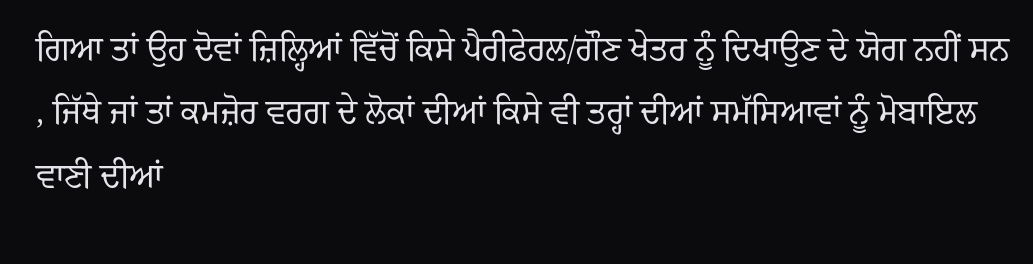ਗਿਆ ਤਾਂ ਉਹ ਦੋਵਾਂ ਜ਼ਿਲ੍ਹਿਆਂ ਵਿੱਚੋਂ ਕਿਸੇ ਪੈਰੀਫੇਰਲ/ਗੌਣ ਖੇਤਰ ਨੂੰ ਦਿਖਾਉਣ ਦੇ ਯੋਗ ਨਹੀਂ ਸਨ , ਜਿੱਥੇ ਜਾਂ ਤਾਂ ਕਮਜ਼ੋਰ ਵਰਗ ਦੇ ਲੋਕਾਂ ਦੀਆਂ ਕਿਸੇ ਵੀ ਤਰ੍ਹਾਂ ਦੀਆਂ ਸਮੱਸਿਆਵਾਂ ਨੂੰ ਮੋਬਾਇਲ ਵਾਣੀ ਦੀਆਂ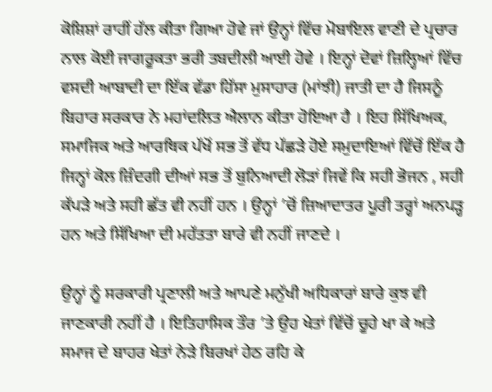ਕੋਸ਼ਿਸ਼ਾਂ ਰਾਹੀਂ ਹੱਲ ਕੀਤਾ ਗਿਆ ਹੋਵੇ ਜਾਂ ਉਨ੍ਹਾਂ ਵਿੱਚ ਮੋਬਾਇਲ ਵਾਣੀ ਦੇ ਪ੍ਰਚਾਰ ਨਾਲ ਕੋਈ ਜਾਗਰੂਕਤਾ ਭਰੀ ਤਬਦੀਲੀ ਆਈ ਹੋਵੇ । ਇਨ੍ਹਾਂ ਦੋਵਾਂ ਜ਼ਿਲ੍ਹਿਆਂ ਵਿੱਚ ਵਸਦੀ ਆਬਾਦੀ ਦਾ ਇੱਕ ਵੱਡਾ ਹਿੱਸਾ ਮੁਸਾਹਾਰ (ਮਾਂਝੀ) ਜਾਤੀ ਦਾ ਹੈ ਜਿਸਨੂੰ ਬਿਹਾਰ ਸਰਕਾਰ ਨੇ ਮਹਾਂਦਲਿਤ ਐਲਾਨ ਕੀਤਾ ਹੋਇਆ ਹੈ । ਇਹ ਸਿੱਖਿਅਕ, ਸਮਾਜਿਕ ਅਤੇ ਆਰਥਿਕ ਪੱਖੋਂ ਸਭ ਤੋਂ ਵੱਧ ਪੱਛੜੇ ਹੋਏ ਸਮੁਦਾਇਆਂ ਵਿੱਚੋਂ ਇੱਕ ਹੈ ਜਿਨ੍ਹਾਂ ਕੋਲ ਜ਼ਿੰਦਗੀ ਦੀਆਂ ਸਭ ਤੋਂ ਬੁਨਿਆਦੀ ਲੋੜਾਂ ਜਿਵੇਂ ਕਿ ਸਹੀ ਭੋਜਨ , ਸਹੀ ਕੱਪੜੇ ਅਤੇ ਸਹੀ ਛੱਤ ਵੀ ਨਹੀਂ ਹਨ । ਉਨ੍ਹਾਂ ’ਚੋਂ ਜ਼ਿਆਦਾਤਰ ਪੂਰੀ ਤਰ੍ਹਾਂ ਅਨਪੜ੍ਹ ਹਨ ਅਤੇ ਸਿੱਖਿਆ ਦੀ ਮਹੱਤਤਾ ਬਾਰੇ ਵੀ ਨਹੀਂ ਜਾਣਦੇ ।

ਉਨ੍ਹਾਂ ਨੂੰ ਸਰਕਾਰੀ ਪ੍ਰਣਾਲੀ ਅਤੇ ਆਪਣੇ ਮਨੁੱਖੀ ਅਧਿਕਾਰਾਂ ਬਾਰੇ ਕੁਝ ਵੀ ਜਾਣਕਾਰੀ ਨਹੀਂ ਹੈ । ਇਤਿਹਾਸਿਕ ਤੌਰ ’ਤੇ ਉਹ ਖੇਤਾਂ ਵਿੱਚੋਂ ਚੂਹੇ ਖਾ ਕੇ ਅਤੇ ਸਮਾਜ ਦੇ ਬਾਹਰ ਖੇਤਾਂ ਨੇੜੇ ਬਿਰਖਾਂ ਹੇਠ ਰਹਿ ਕੇ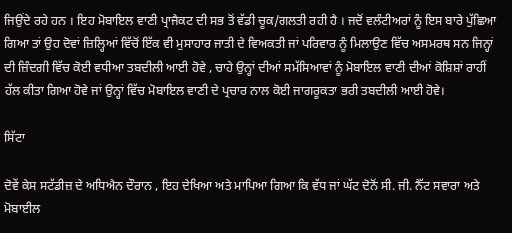ਜਿਉਂਦੇ ਰਹੇ ਹਨ । ਇਹ ਮੋਬਾਇਲ ਵਾਣੀ ਪ੍ਰਾਜੈਕਟ ਦੀ ਸਭ ਤੋਂ ਵੱਡੀ ਚੂਕ/ਗਲਤੀ ਰਹੀ ਹੈ । ਜਦੋਂ ਵਲੰਟੀਅਰਾਂ ਨੂੰ ਇਸ ਬਾਰੇ ਪੁੱਛਿਆ ਗਿਆ ਤਾਂ ਉਹ ਦੋਵਾਂ ਜ਼ਿਲ੍ਹਿਆਂ ਵਿੱਚੋਂ ਇੱਕ ਵੀ ਮੁਸਾਹਾਰ ਜਾਤੀ ਦੇ ਵਿਅਕਤੀ ਜਾਂ ਪਰਿਵਾਰ ਨੂੰ ਮਿਲਾਉਣ ਵਿੱਚ ਅਸਮਰਥ ਸਨ ਜਿਨ੍ਹਾਂ ਦੀ ਜ਼ਿੰਦਗੀ ਵਿੱਚ ਕੋਈ ਵਧੀਆ ਤਬਦੀਲੀ ਆਈ ਹੋਵੇ , ਚਾਹੇ ਉਨ੍ਹਾਂ ਦੀਆਂ ਸਮੱਸਿਆਵਾਂ ਨੂੰ ਮੋਬਾਇਲ ਵਾਣੀ ਦੀਆਂ ਕੋਸ਼ਿਸ਼ਾਂ ਰਾਹੀਂ ਹੱਲ ਕੀਤਾ ਗਿਆ ਹੋਵੇ ਜਾਂ ਉਨ੍ਹਾਂ ਵਿੱਚ ਮੋਬਾਇਲ ਵਾਣੀ ਦੇ ਪ੍ਰਚਾਰ ਨਾਲ ਕੋਈ ਜਾਗਰੂਕਤਾ ਭਰੀ ਤਬਦੀਲੀ ਆਈ ਹੋਵੇ।

ਸਿੱਟਾ

ਦੋਵੇਂ ਕੇਸ ਸਟੱਡੀਜ਼ ਦੇ ਅਧਿਐਨ ਦੌਰਾਨ , ਇਹ ਦੇਖਿਆ ਅਤੇ ਮਾਪਿਆ ਗਿਆ ਕਿ ਵੱਧ ਜਾਂ ਘੱਟ ਦੋਨੋਂ ਸੀ. ਜੀ. ਨੈੱਟ ਸਵਾਰਾ ਅਤੇ ਮੋਬਾਈਲ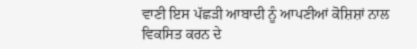ਵਾਣੀ ਇਸ ਪੱਛੜੀ ਆਬਾਦੀ ਨੂੰ ਆਪਣੀਆਂ ਕੋਸ਼ਿਸ਼ਾਂ ਨਾਲ ਵਿਕਸਿਤ ਕਰਨ ਦੇ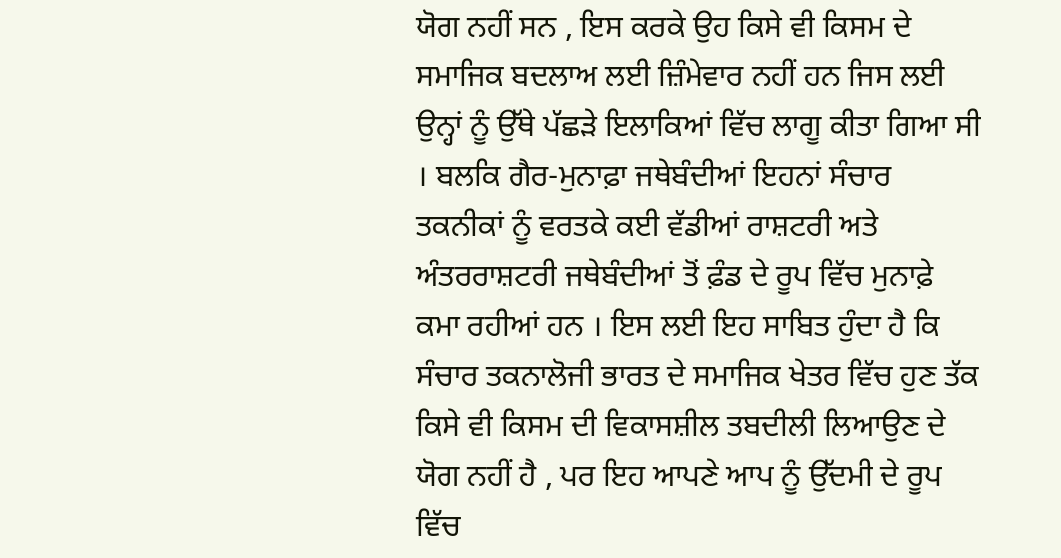ਯੋਗ ਨਹੀਂ ਸਨ , ਇਸ ਕਰਕੇ ਉਹ ਕਿਸੇ ਵੀ ਕਿਸਮ ਦੇ ਸਮਾਜਿਕ ਬਦਲਾਅ ਲਈ ਜ਼ਿੰਮੇਵਾਰ ਨਹੀਂ ਹਨ ਜਿਸ ਲਈ ਉਨ੍ਹਾਂ ਨੂੰ ਉੱਥੇ ਪੱਛੜੇ ਇਲਾਕਿਆਂ ਵਿੱਚ ਲਾਗੂ ਕੀਤਾ ਗਿਆ ਸੀ । ਬਲਕਿ ਗੈਰ-ਮੁਨਾਫ਼ਾ ਜਥੇਬੰਦੀਆਂ ਇਹਨਾਂ ਸੰਚਾਰ ਤਕਨੀਕਾਂ ਨੂੰ ਵਰਤਕੇ ਕਈ ਵੱਡੀਆਂ ਰਾਸ਼ਟਰੀ ਅਤੇ ਅੰਤਰਰਾਸ਼ਟਰੀ ਜਥੇਬੰਦੀਆਂ ਤੋਂ ਫ਼ੰਡ ਦੇ ਰੂਪ ਵਿੱਚ ਮੁਨਾਫ਼ੇ ਕਮਾ ਰਹੀਆਂ ਹਨ । ਇਸ ਲਈ ਇਹ ਸਾਬਿਤ ਹੁੰਦਾ ਹੈ ਕਿ ਸੰਚਾਰ ਤਕਨਾਲੋਜੀ ਭਾਰਤ ਦੇ ਸਮਾਜਿਕ ਖੇਤਰ ਵਿੱਚ ਹੁਣ ਤੱਕ ਕਿਸੇ ਵੀ ਕਿਸਮ ਦੀ ਵਿਕਾਸਸ਼ੀਲ ਤਬਦੀਲੀ ਲਿਆਉਣ ਦੇ ਯੋਗ ਨਹੀਂ ਹੈ , ਪਰ ਇਹ ਆਪਣੇ ਆਪ ਨੂੰ ਉੱਦਮੀ ਦੇ ਰੂਪ ਵਿੱਚ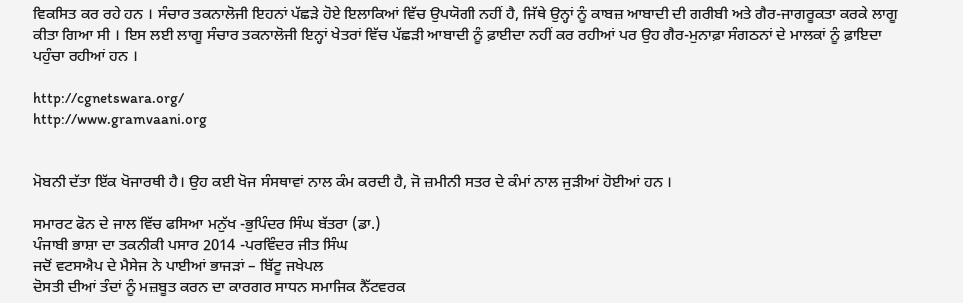ਵਿਕਸਿਤ ਕਰ ਰਹੇ ਹਨ । ਸੰਚਾਰ ਤਕਨਾਲੋਜੀ ਇਹਨਾਂ ਪੱਛੜੇ ਹੋਏ ਇਲਾਕਿਆਂ ਵਿੱਚ ਉਪਯੋਗੀ ਨਹੀਂ ਹੈ, ਜਿੱਥੇ ਉਨ੍ਹਾਂ ਨੂੰ ਕਾਬਜ਼ ਆਬਾਦੀ ਦੀ ਗਰੀਬੀ ਅਤੇ ਗੈਰ-ਜਾਗਰੂਕਤਾ ਕਰਕੇ ਲਾਗੂ ਕੀਤਾ ਗਿਆ ਸੀ । ਇਸ ਲਈ ਲਾਗੂ ਸੰਚਾਰ ਤਕਨਾਲੋਜੀ ਇਨ੍ਹਾਂ ਖੇਤਰਾਂ ਵਿੱਚ ਪੱਛੜੀ ਆਬਾਦੀ ਨੂੰ ਫ਼ਾਈਦਾ ਨਹੀਂ ਕਰ ਰਹੀਆਂ ਪਰ ਉਹ ਗੈਰ-ਮੁਨਾਫ਼ਾ ਸੰਗਠਨਾਂ ਦੇ ਮਾਲਕਾਂ ਨੂੰ ਫ਼ਾਇਦਾ ਪਹੁੰਚਾ ਰਹੀਆਂ ਹਨ ।

http://cgnetswara.org/
http://www.gramvaani.org


ਮੋਬਨੀ ਦੱਤਾ ਇੱਕ ਖੋਜਾਰਥੀ ਹੈ। ਉਹ ਕਈ ਖੋਜ ਸੰਸਥਾਵਾਂ ਨਾਲ ਕੰਮ ਕਰਦੀ ਹੈ, ਜੋ ਜ਼ਮੀਨੀ ਸਤਰ ਦੇ ਕੰਮਾਂ ਨਾਲ ਜੁੜੀਆਂ ਹੋਈਆਂ ਹਨ ।

ਸਮਾਰਟ ਫੋਨ ਦੇ ਜਾਲ ਵਿੱਚ ਫਸਿਆ ਮਨੁੱਖ -ਭੁਪਿੰਦਰ ਸਿੰਘ ਬੱਤਰਾ (ਡਾ.)
ਪੰਜਾਬੀ ਭਾਸ਼ਾ ਦਾ ਤਕਨੀਕੀ ਪਸਾਰ 2014 -ਪਰਵਿੰਦਰ ਜੀਤ ਸਿੰਘ
ਜਦੋਂ ਵਟਸਐਪ ਦੇ ਮੈਸੇਜ ਨੇ ਪਾਈਆਂ ਭਾਜੜਾਂ – ਬਿੱਟੂ ਜਖੇਪਲ
ਦੋਸਤੀ ਦੀਆਂ ਤੰਦਾਂ ਨੂੰ ਮਜ਼ਬੂਤ ਕਰਨ ਦਾ ਕਾਰਗਰ ਸਾਧਨ ਸਮਾਜਿਕ ਨੈੱਟਵਰਕ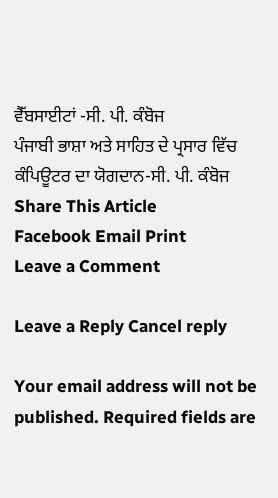ਵੈੱਬਸਾਈਟਾਂ -ਸੀ. ਪੀ. ਕੰਬੋਜ
ਪੰਜਾਬੀ ਭਾਸ਼ਾ ਅਤੇ ਸਾਹਿਤ ਦੇ ਪ੍ਰਸਾਰ ਵਿੱਚ ਕੰਪਿਊਟਰ ਦਾ ਯੋਗਦਾਨ-ਸੀ. ਪੀ. ਕੰਬੋਜ
Share This Article
Facebook Email Print
Leave a Comment

Leave a Reply Cancel reply

Your email address will not be published. Required fields are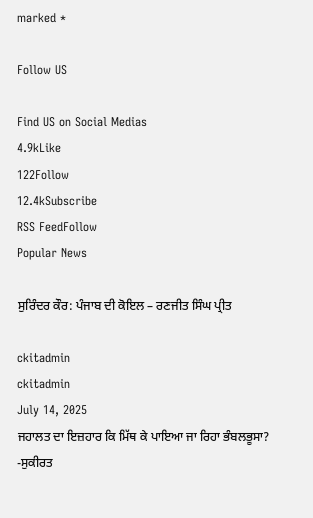marked *

Follow US

Find US on Social Medias
4.9kLike
122Follow
12.4kSubscribe
RSS FeedFollow
Popular News

ਸੁਰਿੰਦਰ ਕੌਰ: ਪੰਜਾਬ ਦੀ ਕੋਇਲ – ਰਣਜੀਤ ਸਿੰਘ ਪ੍ਰੀਤ

ckitadmin
ckitadmin
July 14, 2025
ਜਹਾਲਤ ਦਾ ਇਜ਼ਹਾਰ ਕਿ ਮਿੱਥ ਕੇ ਪਾਇਆ ਜਾ ਰਿਹਾ ਭੰਬਲਭੂਸਾ? -ਸੁਕੀਰਤ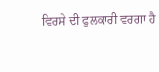ਵਿਰਸੇ ਦੀ ਫੁਲਕਾਰੀ ਵਰਗਾ ਹੈ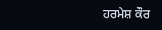ਹਰਮੇਸ਼ ਕੌਰ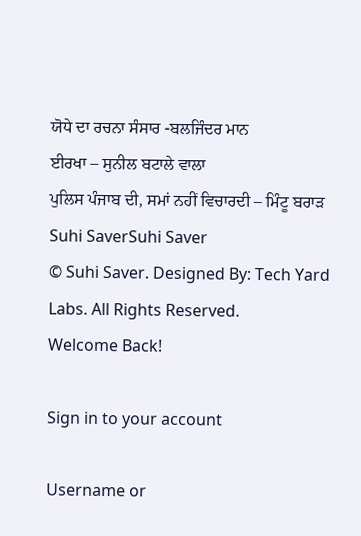ਯੋਧੇ ਦਾ ਰਚਨਾ ਸੰਸਾਰ -ਬਲਜਿੰਦਰ ਮਾਨ
ਈਰਖਾ – ਸੁਨੀਲ ਬਟਾਲੇ ਵਾਲਾ
ਪੁਲਿਸ ਪੰਜਾਬ ਦੀ, ਸਮਾਂ ਨਹੀਂ ਵਿਚਾਰਦੀ – ਮਿੰਟੂ ਬਰਾੜ
Suhi SaverSuhi Saver
© Suhi Saver. Designed By: Tech Yard Labs. All Rights Reserved.
Welcome Back!

Sign in to your account

Username or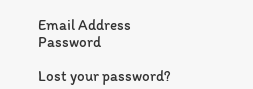Email Address
Password

Lost your password?